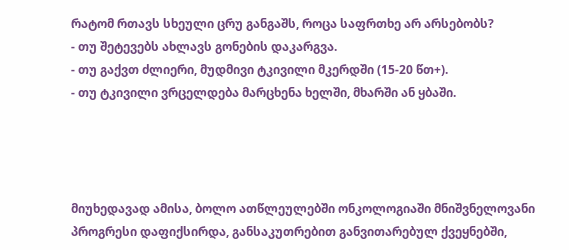რატომ რთავს სხეული ცრუ განგაშს, როცა საფრთხე არ არსებობს?
- თუ შეტევებს ახლავს გონების დაკარგვა.
- თუ გაქვთ ძლიერი, მუდმივი ტკივილი მკერდში (15-20 წთ+).
- თუ ტკივილი ვრცელდება მარცხენა ხელში, მხარში ან ყბაში.




მიუხედავად ამისა, ბოლო ათწლეულებში ონკოლოგიაში მნიშვნელოვანი პროგრესი დაფიქსირდა, განსაკუთრებით განვითარებულ ქვეყნებში,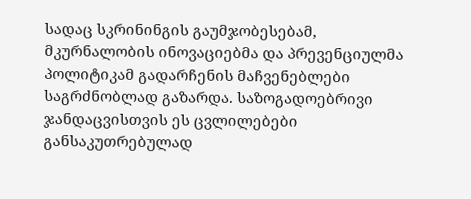სადაც სკრინინგის გაუმჯობესებამ, მკურნალობის ინოვაციებმა და პრევენციულმა პოლიტიკამ გადარჩენის მაჩვენებლები საგრძნობლად გაზარდა. საზოგადოებრივი ჯანდაცვისთვის ეს ცვლილებები განსაკუთრებულად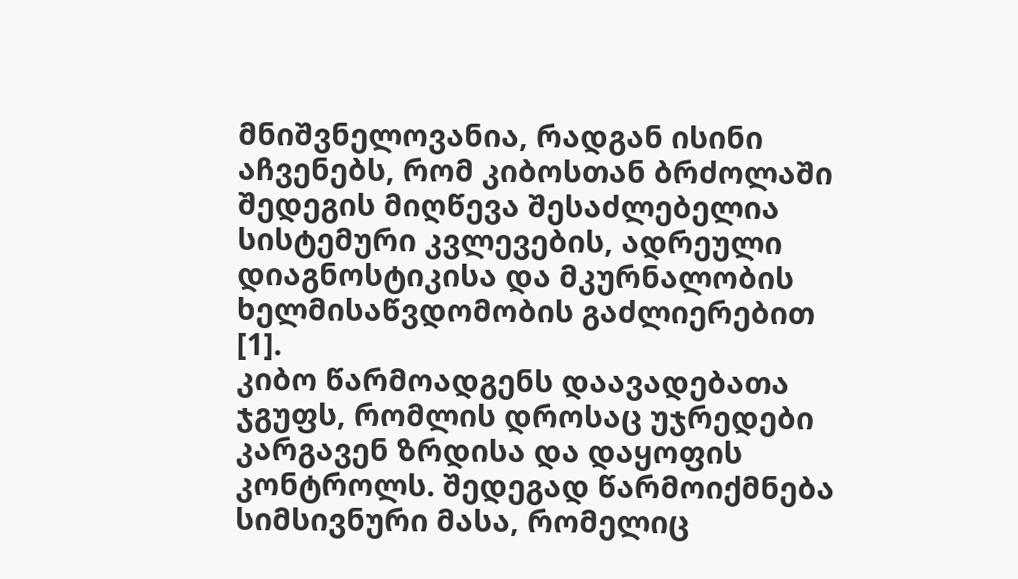მნიშვნელოვანია, რადგან ისინი აჩვენებს, რომ კიბოსთან ბრძოლაში შედეგის მიღწევა შესაძლებელია სისტემური კვლევების, ადრეული დიაგნოსტიკისა და მკურნალობის ხელმისაწვდომობის გაძლიერებით [1].
კიბო წარმოადგენს დაავადებათა ჯგუფს, რომლის დროსაც უჯრედები კარგავენ ზრდისა და დაყოფის კონტროლს. შედეგად წარმოიქმნება სიმსივნური მასა, რომელიც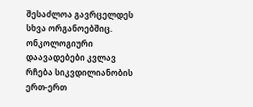შესაძლოა გავრცელდეს სხვა ორგანოებშიც. ონკოლოგიური დაავადებები კვლავ რჩება სიკვდილიანობის ერთ-ერთ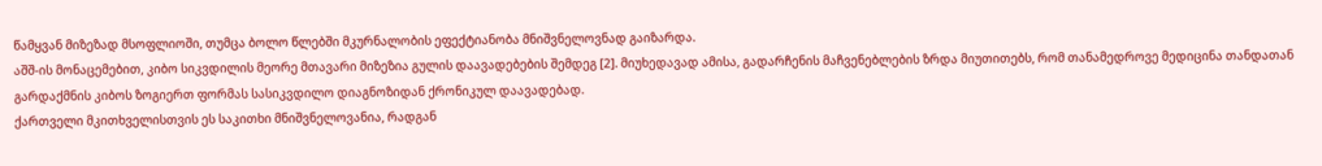წამყვან მიზეზად მსოფლიოში, თუმცა ბოლო წლებში მკურნალობის ეფექტიანობა მნიშვნელოვნად გაიზარდა.
აშშ-ის მონაცემებით, კიბო სიკვდილის მეორე მთავარი მიზეზია გულის დაავადებების შემდეგ [2]. მიუხედავად ამისა, გადარჩენის მაჩვენებლების ზრდა მიუთითებს, რომ თანამედროვე მედიცინა თანდათან გარდაქმნის კიბოს ზოგიერთ ფორმას სასიკვდილო დიაგნოზიდან ქრონიკულ დაავადებად.
ქართველი მკითხველისთვის ეს საკითხი მნიშვნელოვანია, რადგან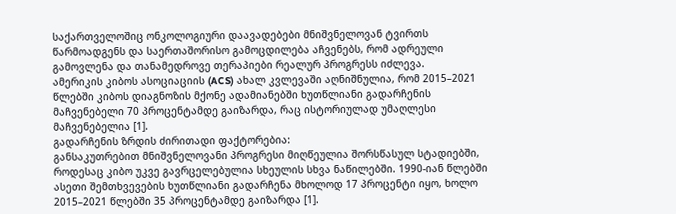საქართველოშიც ონკოლოგიური დაავადებები მნიშვნელოვან ტვირთს წარმოადგენს და საერთაშორისო გამოცდილება აჩვენებს, რომ ადრეული გამოვლენა და თანამედროვე თერაპიები რეალურ პროგრესს იძლევა.
ამერიკის კიბოს ასოციაციის (ACS) ახალ კვლევაში აღნიშნულია, რომ 2015–2021 წლებში კიბოს დიაგნოზის მქონე ადამიანებში ხუთწლიანი გადარჩენის მაჩვენებელი 70 პროცენტამდე გაიზარდა, რაც ისტორიულად უმაღლესი მაჩვენებელია [1].
გადარჩენის ზრდის ძირითადი ფაქტორებია:
განსაკუთრებით მნიშვნელოვანი პროგრესი მიღწეულია შორსწასულ სტადიებში, როდესაც კიბო უკვე გავრცელებულია სხეულის სხვა ნაწილებში. 1990-იან წლებში ასეთი შემთხვევების ხუთწლიანი გადარჩენა მხოლოდ 17 პროცენტი იყო, ხოლო 2015–2021 წლებში 35 პროცენტამდე გაიზარდა [1].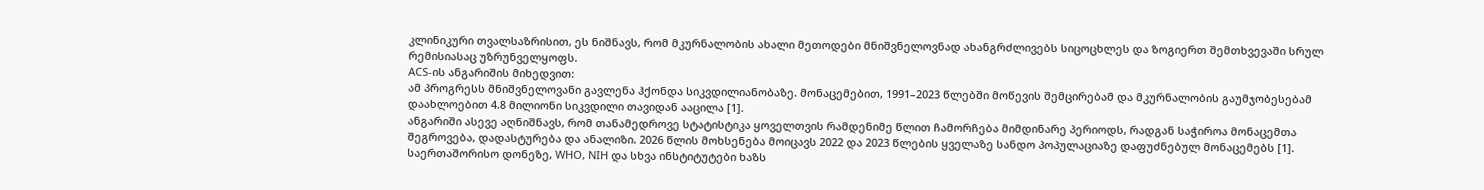კლინიკური თვალსაზრისით, ეს ნიშნავს, რომ მკურნალობის ახალი მეთოდები მნიშვნელოვნად ახანგრძლივებს სიცოცხლეს და ზოგიერთ შემთხვევაში სრულ რემისიასაც უზრუნველყოფს.
ACS-ის ანგარიშის მიხედვით:
ამ პროგრესს მნიშვნელოვანი გავლენა ჰქონდა სიკვდილიანობაზე. მონაცემებით, 1991–2023 წლებში მოწევის შემცირებამ და მკურნალობის გაუმჯობესებამ დაახლოებით 4.8 მილიონი სიკვდილი თავიდან ააცილა [1].
ანგარიში ასევე აღნიშნავს, რომ თანამედროვე სტატისტიკა ყოველთვის რამდენიმე წლით ჩამორჩება მიმდინარე პერიოდს, რადგან საჭიროა მონაცემთა შეგროვება, დადასტურება და ანალიზი. 2026 წლის მოხსენება მოიცავს 2022 და 2023 წლების ყველაზე სანდო პოპულაციაზე დაფუძნებულ მონაცემებს [1].
საერთაშორისო დონეზე, WHO, NIH და სხვა ინსტიტუტები ხაზს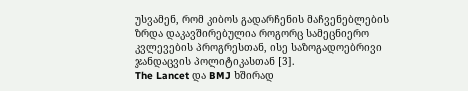უსვამენ, რომ კიბოს გადარჩენის მაჩვენებლების ზრდა დაკავშირებულია როგორც სამეცნიერო კვლევების პროგრესთან, ისე საზოგადოებრივი ჯანდაცვის პოლიტიკასთან [3].
The Lancet და BMJ ხშირად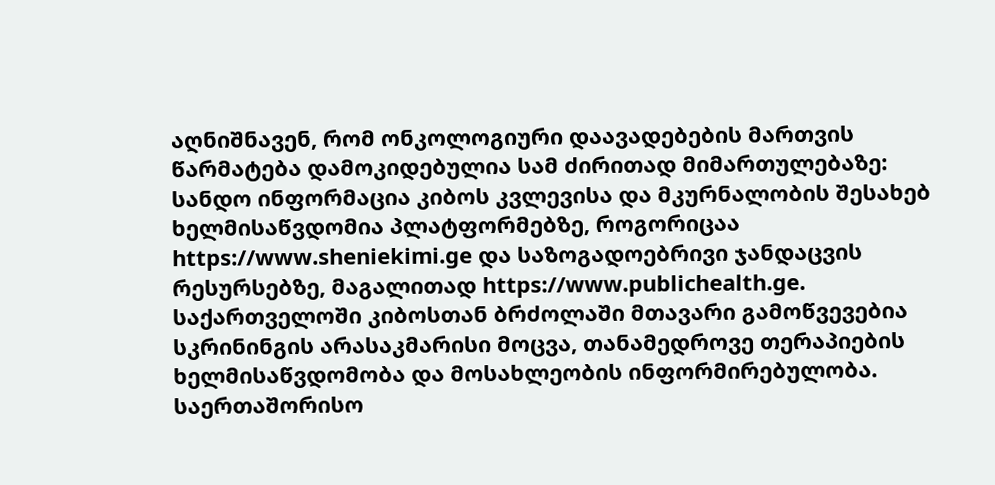აღნიშნავენ, რომ ონკოლოგიური დაავადებების მართვის წარმატება დამოკიდებულია სამ ძირითად მიმართულებაზე:
სანდო ინფორმაცია კიბოს კვლევისა და მკურნალობის შესახებ ხელმისაწვდომია პლატფორმებზე, როგორიცაა https://www.sheniekimi.ge და საზოგადოებრივი ჯანდაცვის რესურსებზე, მაგალითად https://www.publichealth.ge.
საქართველოში კიბოსთან ბრძოლაში მთავარი გამოწვევებია სკრინინგის არასაკმარისი მოცვა, თანამედროვე თერაპიების ხელმისაწვდომობა და მოსახლეობის ინფორმირებულობა.
საერთაშორისო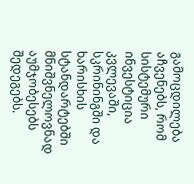გამოცდილება აჩვენებს, რომ სისტემური ინვესტიცია კვლევაში, სკრინინგში და ხარისხის სტანდარტებში მნიშვნელოვნად აუმჯობესებს შედეგებს.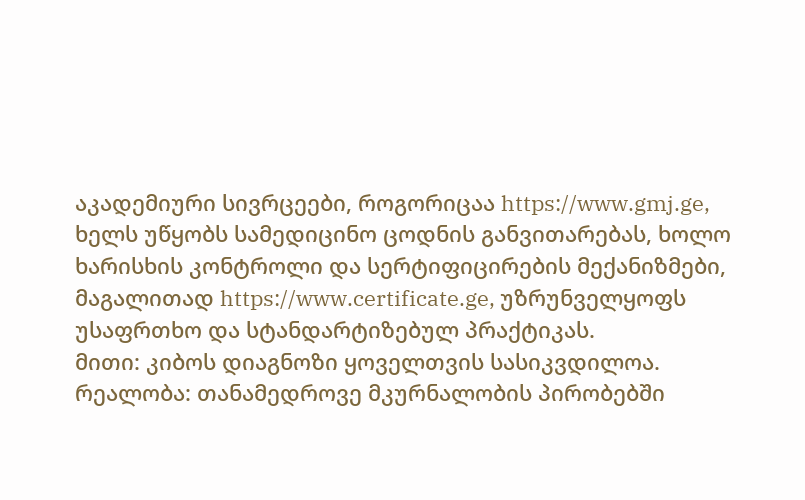აკადემიური სივრცეები, როგორიცაა https://www.gmj.ge, ხელს უწყობს სამედიცინო ცოდნის განვითარებას, ხოლო ხარისხის კონტროლი და სერტიფიცირების მექანიზმები, მაგალითად https://www.certificate.ge, უზრუნველყოფს უსაფრთხო და სტანდარტიზებულ პრაქტიკას.
მითი: კიბოს დიაგნოზი ყოველთვის სასიკვდილოა.
რეალობა: თანამედროვე მკურნალობის პირობებში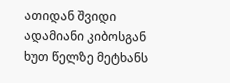ათიდან შვიდი ადამიანი კიბოსგან ხუთ წელზე მეტხანს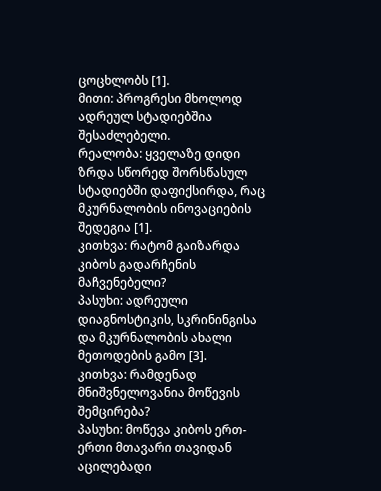ცოცხლობს [1].
მითი: პროგრესი მხოლოდ ადრეულ სტადიებშია შესაძლებელი.
რეალობა: ყველაზე დიდი ზრდა სწორედ შორსწასულ სტადიებში დაფიქსირდა, რაც მკურნალობის ინოვაციების შედეგია [1].
კითხვა: რატომ გაიზარდა კიბოს გადარჩენის მაჩვენებელი?
პასუხი: ადრეული დიაგნოსტიკის, სკრინინგისა და მკურნალობის ახალი მეთოდების გამო [3].
კითხვა: რამდენად მნიშვნელოვანია მოწევის შემცირება?
პასუხი: მოწევა კიბოს ერთ-ერთი მთავარი თავიდან აცილებადი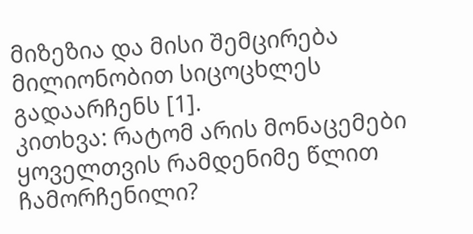მიზეზია და მისი შემცირება მილიონობით სიცოცხლეს გადაარჩენს [1].
კითხვა: რატომ არის მონაცემები ყოველთვის რამდენიმე წლით ჩამორჩენილი?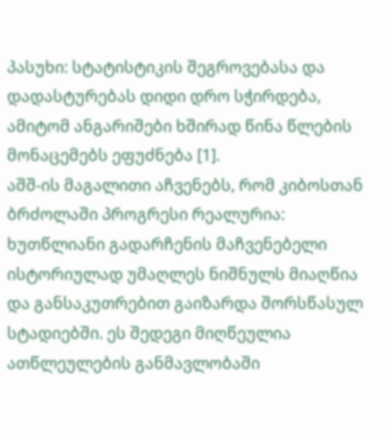პასუხი: სტატისტიკის შეგროვებასა და დადასტურებას დიდი დრო სჭირდება, ამიტომ ანგარიშები ხშირად წინა წლების მონაცემებს ეფუძნება [1].
აშშ-ის მაგალითი აჩვენებს, რომ კიბოსთან ბრძოლაში პროგრესი რეალურია: ხუთწლიანი გადარჩენის მაჩვენებელი ისტორიულად უმაღლეს ნიშნულს მიაღწია და განსაკუთრებით გაიზარდა შორსწასულ სტადიებში. ეს შედეგი მიღწეულია ათწლეულების განმავლობაში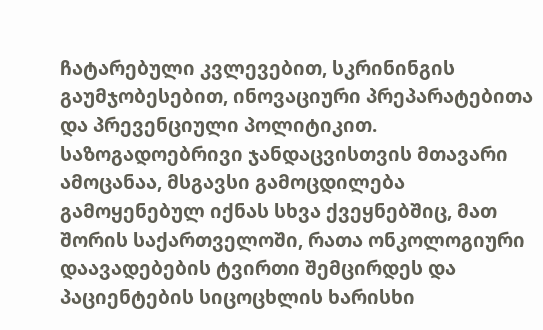ჩატარებული კვლევებით, სკრინინგის გაუმჯობესებით, ინოვაციური პრეპარატებითა და პრევენციული პოლიტიკით. საზოგადოებრივი ჯანდაცვისთვის მთავარი ამოცანაა, მსგავსი გამოცდილება გამოყენებულ იქნას სხვა ქვეყნებშიც, მათ შორის საქართველოში, რათა ონკოლოგიური დაავადებების ტვირთი შემცირდეს და პაციენტების სიცოცხლის ხარისხი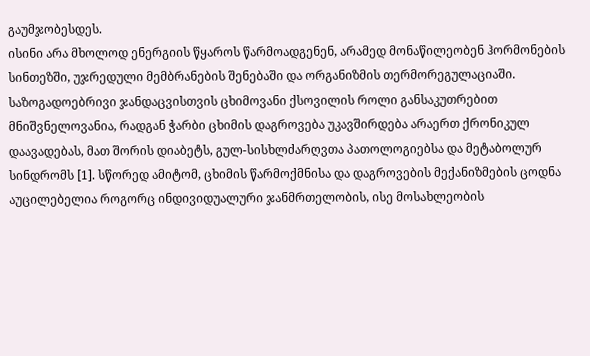გაუმჯობესდეს.
ისინი არა მხოლოდ ენერგიის წყაროს წარმოადგენენ, არამედ მონაწილეობენ ჰორმონების სინთეზში, უჯრედული მემბრანების შენებაში და ორგანიზმის თერმორეგულაციაში. საზოგადოებრივი ჯანდაცვისთვის ცხიმოვანი ქსოვილის როლი განსაკუთრებით მნიშვნელოვანია, რადგან ჭარბი ცხიმის დაგროვება უკავშირდება არაერთ ქრონიკულ დაავადებას, მათ შორის დიაბეტს, გულ-სისხლძარღვთა პათოლოგიებსა და მეტაბოლურ სინდრომს [1]. სწორედ ამიტომ, ცხიმის წარმოქმნისა და დაგროვების მექანიზმების ცოდნა აუცილებელია როგორც ინდივიდუალური ჯანმრთელობის, ისე მოსახლეობის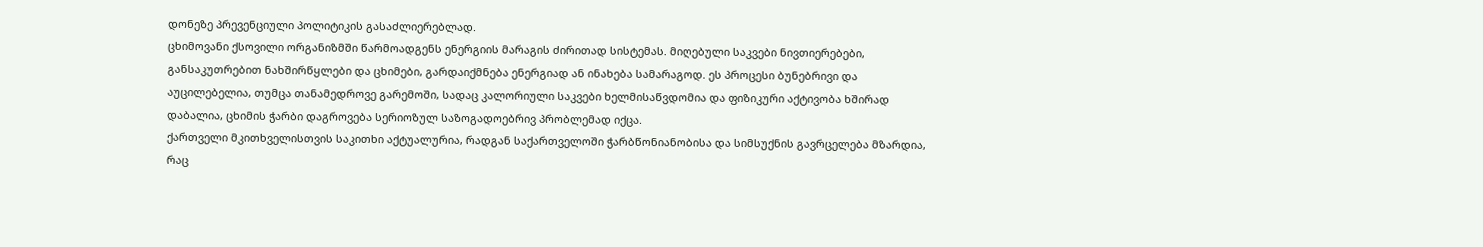დონეზე პრევენციული პოლიტიკის გასაძლიერებლად.
ცხიმოვანი ქსოვილი ორგანიზმში წარმოადგენს ენერგიის მარაგის ძირითად სისტემას. მიღებული საკვები ნივთიერებები, განსაკუთრებით ნახშირწყლები და ცხიმები, გარდაიქმნება ენერგიად ან ინახება სამარაგოდ. ეს პროცესი ბუნებრივი და აუცილებელია, თუმცა თანამედროვე გარემოში, სადაც კალორიული საკვები ხელმისაწვდომია და ფიზიკური აქტივობა ხშირად დაბალია, ცხიმის ჭარბი დაგროვება სერიოზულ საზოგადოებრივ პრობლემად იქცა.
ქართველი მკითხველისთვის საკითხი აქტუალურია, რადგან საქართველოში ჭარბწონიანობისა და სიმსუქნის გავრცელება მზარდია, რაც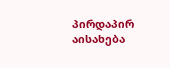პირდაპირ აისახება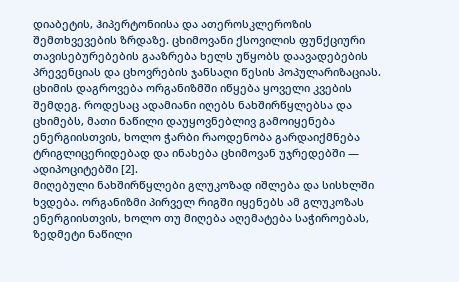დიაბეტის, ჰიპერტონიისა და ათეროსკლეროზის შემთხვევების ზრდაზე. ცხიმოვანი ქსოვილის ფუნქციური თავისებურებების გააზრება ხელს უწყობს დაავადებების პრევენციას და ცხოვრების ჯანსაღი წესის პოპულარიზაციას.
ცხიმის დაგროვება ორგანიზმში იწყება ყოველი კვების შემდეგ. როდესაც ადამიანი იღებს ნახშირწყლებსა და ცხიმებს, მათი ნაწილი დაუყოვნებლივ გამოიყენება ენერგიისთვის, ხოლო ჭარბი რაოდენობა გარდაიქმნება ტრიგლიცერიდებად და ინახება ცხიმოვან უჯრედებში — ადიპოციტებში [2].
მიღებული ნახშირწყლები გლუკოზად იშლება და სისხლში ხვდება. ორგანიზმი პირველ რიგში იყენებს ამ გლუკოზას ენერგიისთვის, ხოლო თუ მიღება აღემატება საჭიროებას, ზედმეტი ნაწილი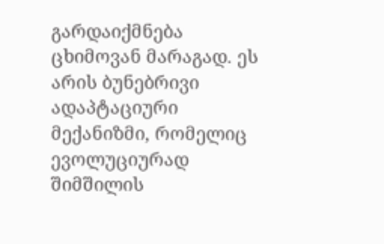გარდაიქმნება ცხიმოვან მარაგად. ეს არის ბუნებრივი ადაპტაციური მექანიზმი, რომელიც ევოლუციურად შიმშილის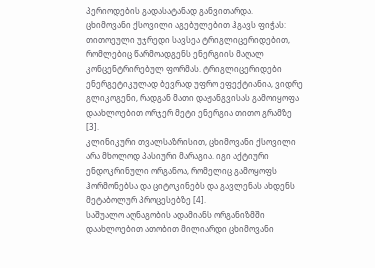პერიოდების გადასატანად განვითარდა.
ცხიმოვანი ქსოვილი აგებულებით ჰგავს ფიჭას: თითოეული უჯრედი სავსეა ტრიგლიცერიდებით, რომლებიც წარმოადგენს ენერგიის მაღალ კონცენტრირებულ ფორმას. ტრიგლიცერიდები ენერგეტიკულად ბევრად უფრო ეფექტიანია, ვიდრე გლიკოგენი, რადგან მათი დაჟანგვისას გამოიყოფა დაახლოებით ორჯერ მეტი ენერგია თითო გრამზე [3].
კლინიკური თვალსაზრისით, ცხიმოვანი ქსოვილი არა მხოლოდ პასიური მარაგია. იგი აქტიური ენდოკრინული ორგანოა, რომელიც გამოყოფს ჰორმონებსა და ციტოკინებს და გავლენას ახდენს მეტაბოლურ პროცესებზე [4].
საშუალო აღნაგობის ადამიანს ორგანიზმში დაახლოებით ათობით მილიარდი ცხიმოვანი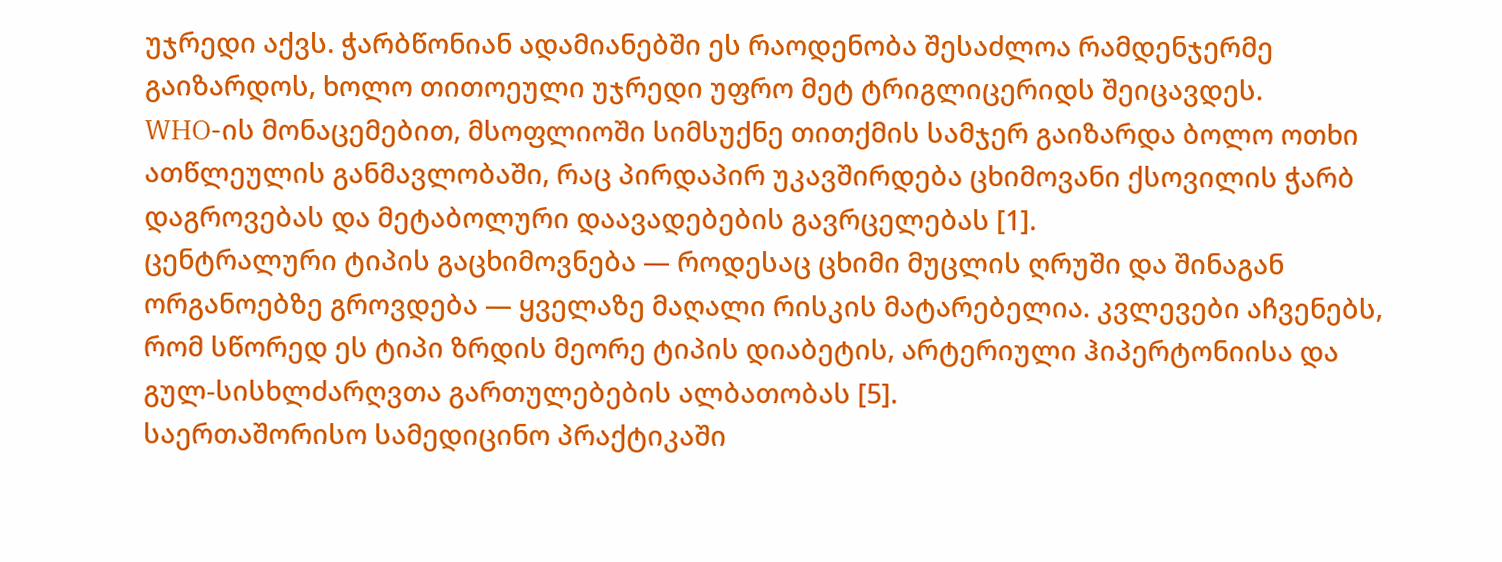უჯრედი აქვს. ჭარბწონიან ადამიანებში ეს რაოდენობა შესაძლოა რამდენჯერმე გაიზარდოს, ხოლო თითოეული უჯრედი უფრო მეტ ტრიგლიცერიდს შეიცავდეს.
WHO-ის მონაცემებით, მსოფლიოში სიმსუქნე თითქმის სამჯერ გაიზარდა ბოლო ოთხი ათწლეულის განმავლობაში, რაც პირდაპირ უკავშირდება ცხიმოვანი ქსოვილის ჭარბ დაგროვებას და მეტაბოლური დაავადებების გავრცელებას [1].
ცენტრალური ტიპის გაცხიმოვნება — როდესაც ცხიმი მუცლის ღრუში და შინაგან ორგანოებზე გროვდება — ყველაზე მაღალი რისკის მატარებელია. კვლევები აჩვენებს, რომ სწორედ ეს ტიპი ზრდის მეორე ტიპის დიაბეტის, არტერიული ჰიპერტონიისა და გულ-სისხლძარღვთა გართულებების ალბათობას [5].
საერთაშორისო სამედიცინო პრაქტიკაში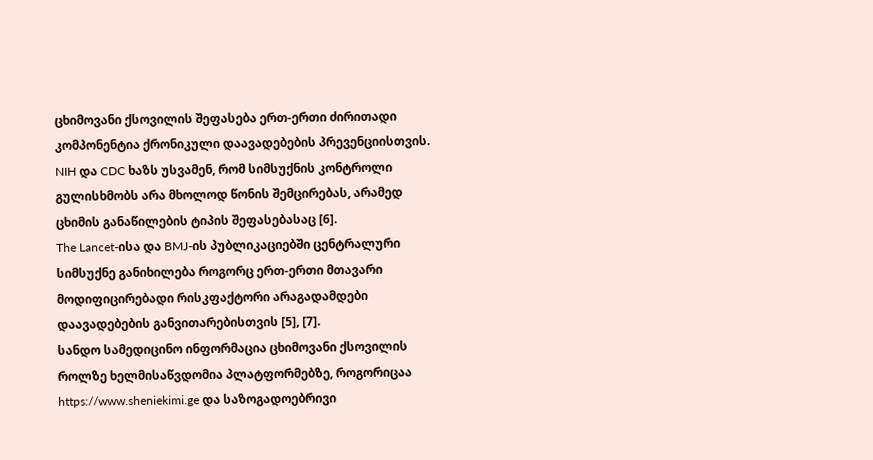ცხიმოვანი ქსოვილის შეფასება ერთ-ერთი ძირითადი კომპონენტია ქრონიკული დაავადებების პრევენციისთვის. NIH და CDC ხაზს უსვამენ, რომ სიმსუქნის კონტროლი გულისხმობს არა მხოლოდ წონის შემცირებას, არამედ ცხიმის განაწილების ტიპის შეფასებასაც [6].
The Lancet-ისა და BMJ-ის პუბლიკაციებში ცენტრალური სიმსუქნე განიხილება როგორც ერთ-ერთი მთავარი მოდიფიცირებადი რისკფაქტორი არაგადამდები დაავადებების განვითარებისთვის [5], [7].
სანდო სამედიცინო ინფორმაცია ცხიმოვანი ქსოვილის როლზე ხელმისაწვდომია პლატფორმებზე, როგორიცაა https://www.sheniekimi.ge და საზოგადოებრივი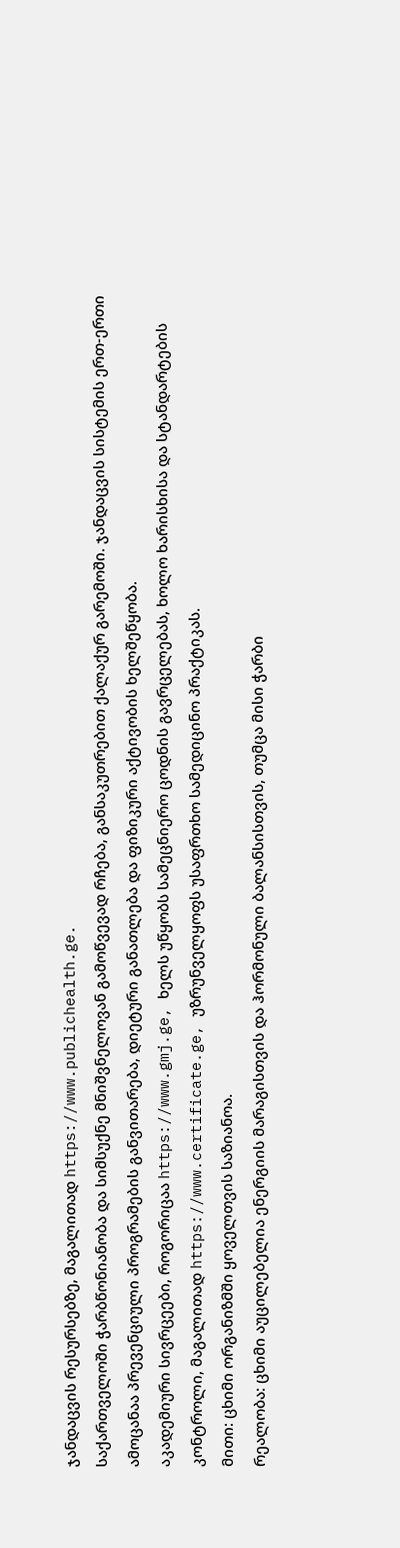ჯანდაცვის რესურსებზე, მაგალითად https://www.publichealth.ge.
საქართველოში ჭარბწონიანობა და სიმსუქნე მნიშვნელოვან გამოწვევად რჩება, განსაკუთრებით ქალაქურ გარემოში. ჯანდაცვის სისტემის ერთ-ერთი ამოცანაა პრევენციული პროგრამების განვითარება, დიეტური განათლება და ფიზიკური აქტივობის ხელშეწყობა.
აკადემიური სივრცეები, როგორიცაა https://www.gmj.ge, ხელს უწყობს სამეცნიერო ცოდნის გავრცელებას, ხოლო ხარისხისა და სტანდარტების კონტროლი, მაგალითად https://www.certificate.ge, უზრუნველყოფს უსაფრთხო სამედიცინო პრაქტიკას.
მითი: ცხიმი ორგანიზმში ყოველთვის საზიანოა.
რეალობა: ცხიმი აუცილებელია ენერგიის მარაგისთვის და ჰორმონული ბალანსისთვის, თუმცა მისი ჭარბი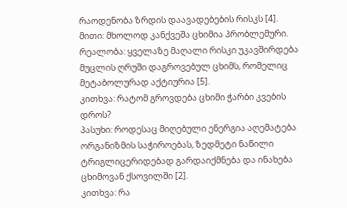რაოდენობა ზრდის დაავადებების რისკს [4].
მითი: მხოლოდ კანქვეშა ცხიმია პრობლემური.
რეალობა: ყველაზე მაღალი რისკი უკავშირდება მუცლის ღრუში დაგროვებულ ცხიმს, რომელიც მეტაბოლურად აქტიურია [5].
კითხვა: რატომ გროვდება ცხიმი ჭარბი კვების დროს?
პასუხი: როდესაც მიღებული ენერგია აღემატება ორგანიზმის საჭიროებას, ზედმეტი ნაწილი ტრიგლიცერიდებად გარდაიქმნება და ინახება ცხიმოვან ქსოვილში [2].
კითხვა: რა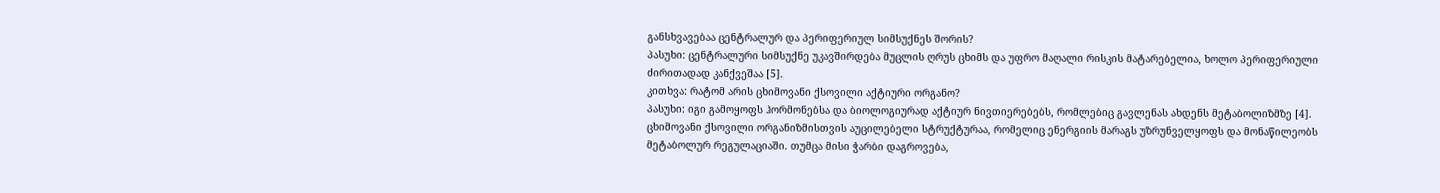განსხვავებაა ცენტრალურ და პერიფერიულ სიმსუქნეს შორის?
პასუხი: ცენტრალური სიმსუქნე უკავშირდება მუცლის ღრუს ცხიმს და უფრო მაღალი რისკის მატარებელია, ხოლო პერიფერიული ძირითადად კანქვეშაა [5].
კითხვა: რატომ არის ცხიმოვანი ქსოვილი აქტიური ორგანო?
პასუხი: იგი გამოყოფს ჰორმონებსა და ბიოლოგიურად აქტიურ ნივთიერებებს, რომლებიც გავლენას ახდენს მეტაბოლიზმზე [4].
ცხიმოვანი ქსოვილი ორგანიზმისთვის აუცილებელი სტრუქტურაა, რომელიც ენერგიის მარაგს უზრუნველყოფს და მონაწილეობს მეტაბოლურ რეგულაციაში. თუმცა მისი ჭარბი დაგროვება,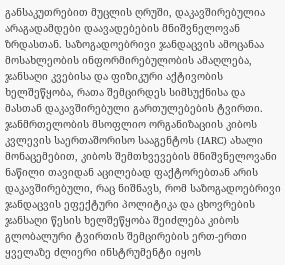განსაკუთრებით მუცლის ღრუში, დაკავშირებულია არაგადამდები დაავადებების მნიშვნელოვან ზრდასთან. საზოგადოებრივი ჯანდაცვის ამოცანაა მოსახლეობის ინფორმირებულობის ამაღლება, ჯანსაღი კვებისა და ფიზიკური აქტივობის ხელშეწყობა, რათა შემცირდეს სიმსუქნისა და მასთან დაკავშირებული გართულებების ტვირთი.
ჯანმრთელობის მსოფლიო ორგანიზაციის კიბოს კვლევის საერთაშორისო სააგენტოს (IARC) ახალი მონაცემებით, კიბოს შემთხვევების მნიშვნელოვანი ნაწილი თავიდან აცილებად ფაქტორებთან არის დაკავშირებული, რაც ნიშნავს, რომ საზოგადოებრივი ჯანდაცვის ეფექტური პოლიტიკა და ცხოვრების ჯანსაღი წესის ხელშეწყობა შეიძლება კიბოს გლობალური ტვირთის შემცირების ერთ-ერთი ყველაზე ძლიერი ინსტრუმენტი იყოს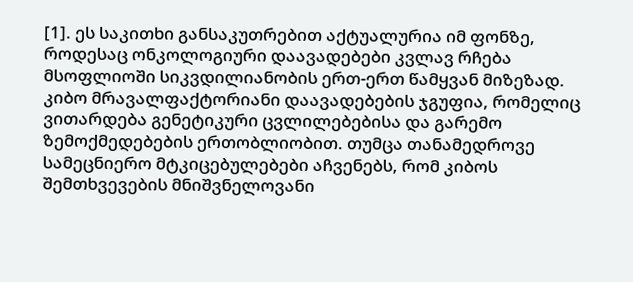[1]. ეს საკითხი განსაკუთრებით აქტუალურია იმ ფონზე, როდესაც ონკოლოგიური დაავადებები კვლავ რჩება მსოფლიოში სიკვდილიანობის ერთ-ერთ წამყვან მიზეზად.
კიბო მრავალფაქტორიანი დაავადებების ჯგუფია, რომელიც ვითარდება გენეტიკური ცვლილებებისა და გარემო ზემოქმედებების ერთობლიობით. თუმცა თანამედროვე სამეცნიერო მტკიცებულებები აჩვენებს, რომ კიბოს შემთხვევების მნიშვნელოვანი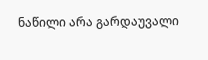ნაწილი არა გარდაუვალი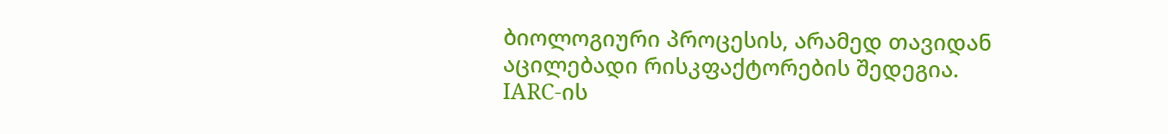ბიოლოგიური პროცესის, არამედ თავიდან აცილებადი რისკფაქტორების შედეგია.
IARC-ის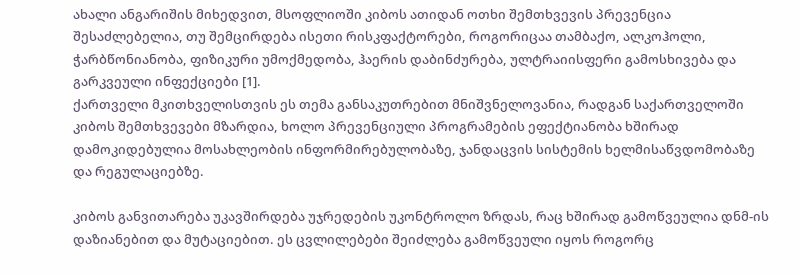ახალი ანგარიშის მიხედვით, მსოფლიოში კიბოს ათიდან ოთხი შემთხვევის პრევენცია შესაძლებელია, თუ შემცირდება ისეთი რისკფაქტორები, როგორიცაა თამბაქო, ალკოჰოლი, ჭარბწონიანობა, ფიზიკური უმოქმედობა, ჰაერის დაბინძურება, ულტრაიისფერი გამოსხივება და გარკვეული ინფექციები [1].
ქართველი მკითხველისთვის ეს თემა განსაკუთრებით მნიშვნელოვანია, რადგან საქართველოში კიბოს შემთხვევები მზარდია, ხოლო პრევენციული პროგრამების ეფექტიანობა ხშირად დამოკიდებულია მოსახლეობის ინფორმირებულობაზე, ჯანდაცვის სისტემის ხელმისაწვდომობაზე და რეგულაციებზე.

კიბოს განვითარება უკავშირდება უჯრედების უკონტროლო ზრდას, რაც ხშირად გამოწვეულია დნმ-ის დაზიანებით და მუტაციებით. ეს ცვლილებები შეიძლება გამოწვეული იყოს როგორც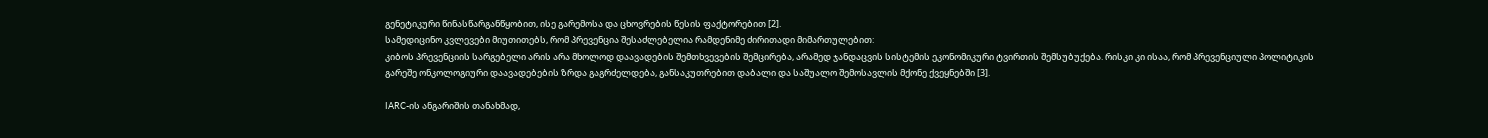გენეტიკური წინასწარგანწყობით, ისე გარემოსა და ცხოვრების წესის ფაქტორებით [2].
სამედიცინო კვლევები მიუთითებს, რომ პრევენცია შესაძლებელია რამდენიმე ძირითადი მიმართულებით:
კიბოს პრევენციის სარგებელი არის არა მხოლოდ დაავადების შემთხვევების შემცირება, არამედ ჯანდაცვის სისტემის ეკონომიკური ტვირთის შემსუბუქება. რისკი კი ისაა, რომ პრევენციული პოლიტიკის გარეშე ონკოლოგიური დაავადებების ზრდა გაგრძელდება, განსაკუთრებით დაბალი და საშუალო შემოსავლის მქონე ქვეყნებში [3].

IARC-ის ანგარიშის თანახმად,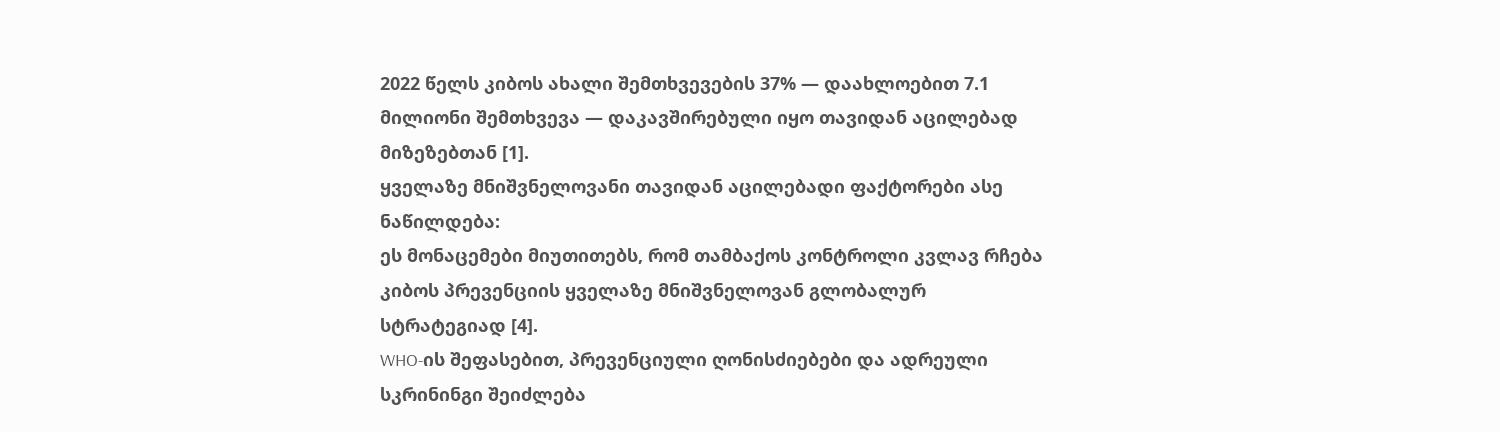2022 წელს კიბოს ახალი შემთხვევების 37% — დაახლოებით 7.1 მილიონი შემთხვევა — დაკავშირებული იყო თავიდან აცილებად მიზეზებთან [1].
ყველაზე მნიშვნელოვანი თავიდან აცილებადი ფაქტორები ასე ნაწილდება:
ეს მონაცემები მიუთითებს, რომ თამბაქოს კონტროლი კვლავ რჩება კიბოს პრევენციის ყველაზე მნიშვნელოვან გლობალურ სტრატეგიად [4].
WHO-ის შეფასებით, პრევენციული ღონისძიებები და ადრეული სკრინინგი შეიძლება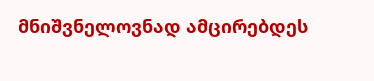მნიშვნელოვნად ამცირებდეს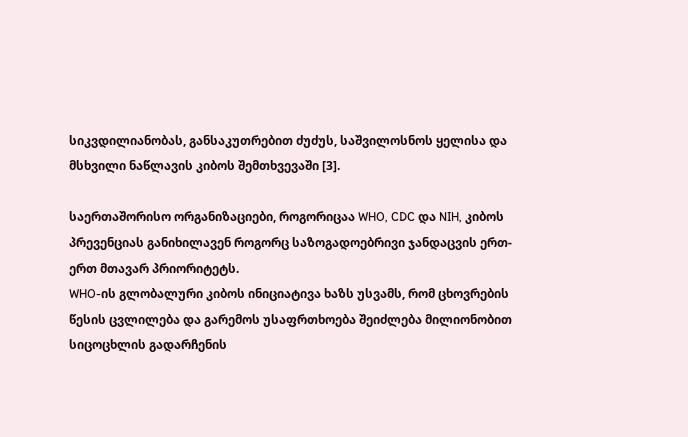სიკვდილიანობას, განსაკუთრებით ძუძუს, საშვილოსნოს ყელისა და მსხვილი ნაწლავის კიბოს შემთხვევაში [3].

საერთაშორისო ორგანიზაციები, როგორიცაა WHO, CDC და NIH, კიბოს პრევენციას განიხილავენ როგორც საზოგადოებრივი ჯანდაცვის ერთ-ერთ მთავარ პრიორიტეტს.
WHO-ის გლობალური კიბოს ინიციატივა ხაზს უსვამს, რომ ცხოვრების წესის ცვლილება და გარემოს უსაფრთხოება შეიძლება მილიონობით სიცოცხლის გადარჩენის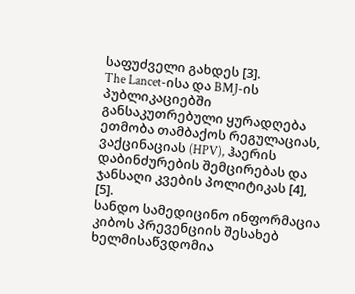საფუძველი გახდეს [3].
The Lancet-ისა და BMJ-ის პუბლიკაციებში განსაკუთრებული ყურადღება ეთმობა თამბაქოს რეგულაციას, ვაქცინაციას (HPV), ჰაერის დაბინძურების შემცირებას და ჯანსაღი კვების პოლიტიკას [4], [5].
სანდო სამედიცინო ინფორმაცია კიბოს პრევენციის შესახებ ხელმისაწვდომია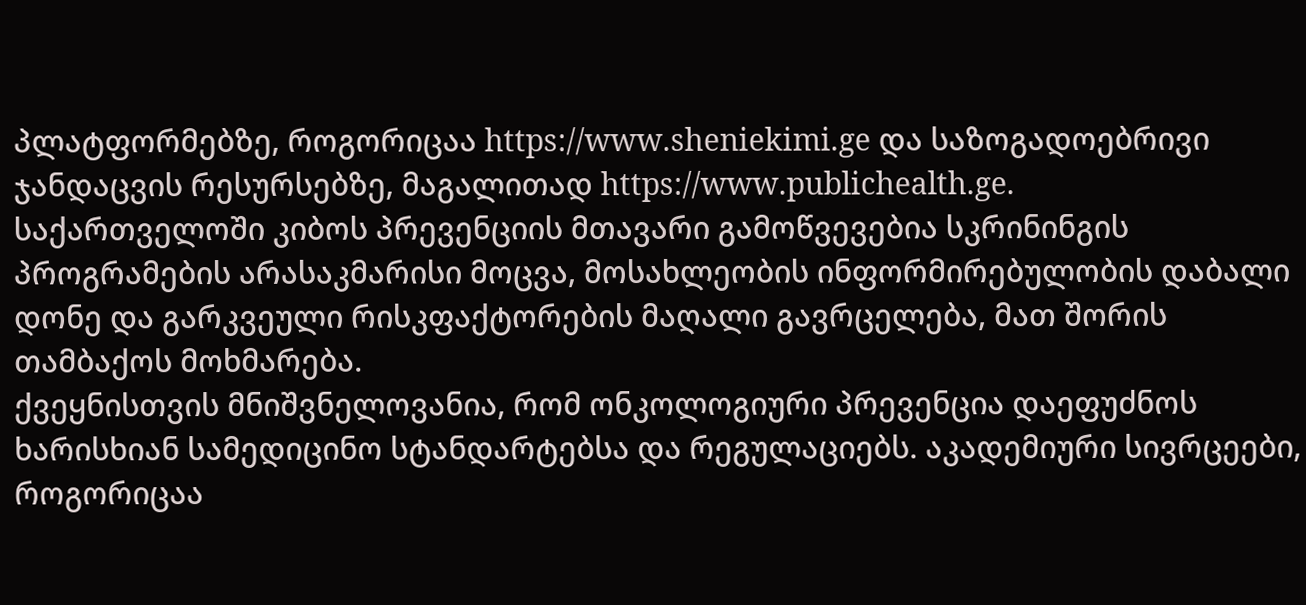პლატფორმებზე, როგორიცაა https://www.sheniekimi.ge და საზოგადოებრივი ჯანდაცვის რესურსებზე, მაგალითად https://www.publichealth.ge.
საქართველოში კიბოს პრევენციის მთავარი გამოწვევებია სკრინინგის პროგრამების არასაკმარისი მოცვა, მოსახლეობის ინფორმირებულობის დაბალი დონე და გარკვეული რისკფაქტორების მაღალი გავრცელება, მათ შორის თამბაქოს მოხმარება.
ქვეყნისთვის მნიშვნელოვანია, რომ ონკოლოგიური პრევენცია დაეფუძნოს ხარისხიან სამედიცინო სტანდარტებსა და რეგულაციებს. აკადემიური სივრცეები, როგორიცაა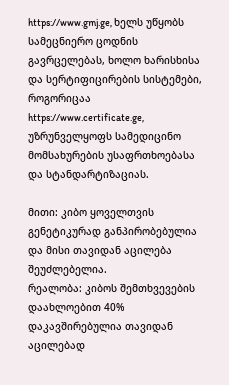https://www.gmj.ge, ხელს უწყობს სამეცნიერო ცოდნის გავრცელებას, ხოლო ხარისხისა და სერტიფიცირების სისტემები, როგორიცაა https://www.certificate.ge, უზრუნველყოფს სამედიცინო მომსახურების უსაფრთხოებასა და სტანდარტიზაციას.

მითი: კიბო ყოველთვის გენეტიკურად განპირობებულია და მისი თავიდან აცილება შეუძლებელია.
რეალობა: კიბოს შემთხვევების დაახლოებით 40% დაკავშირებულია თავიდან აცილებად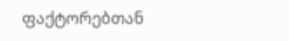ფაქტორებთან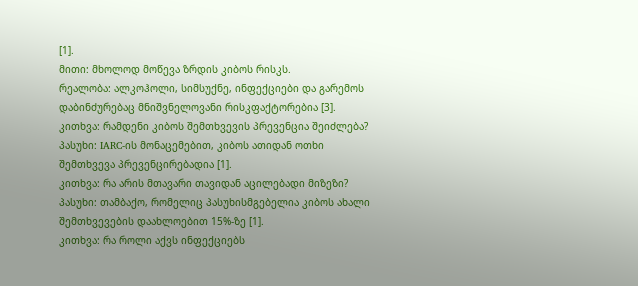[1].
მითი: მხოლოდ მოწევა ზრდის კიბოს რისკს.
რეალობა: ალკოჰოლი, სიმსუქნე, ინფექციები და გარემოს დაბინძურებაც მნიშვნელოვანი რისკფაქტორებია [3].
კითხვა: რამდენი კიბოს შემთხვევის პრევენცია შეიძლება?
პასუხი: IARC-ის მონაცემებით, კიბოს ათიდან ოთხი შემთხვევა პრევენცირებადია [1].
კითხვა: რა არის მთავარი თავიდან აცილებადი მიზეზი?
პასუხი: თამბაქო, რომელიც პასუხისმგებელია კიბოს ახალი შემთხვევების დაახლოებით 15%-ზე [1].
კითხვა: რა როლი აქვს ინფექციებს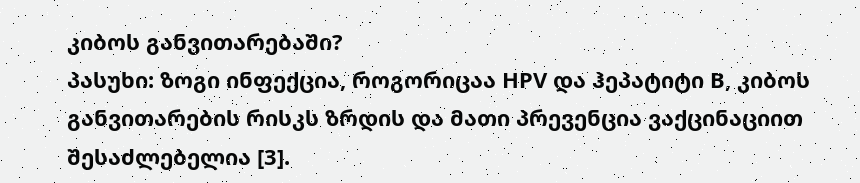კიბოს განვითარებაში?
პასუხი: ზოგი ინფექცია, როგორიცაა HPV და ჰეპატიტი B, კიბოს განვითარების რისკს ზრდის და მათი პრევენცია ვაქცინაციით შესაძლებელია [3].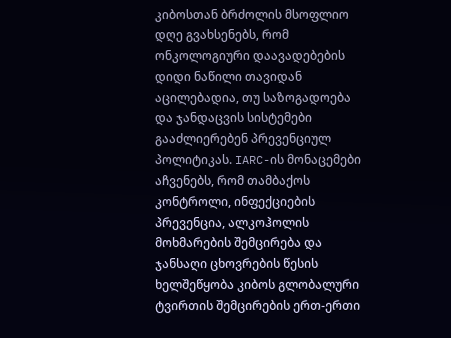კიბოსთან ბრძოლის მსოფლიო დღე გვახსენებს, რომ ონკოლოგიური დაავადებების დიდი ნაწილი თავიდან აცილებადია, თუ საზოგადოება და ჯანდაცვის სისტემები გააძლიერებენ პრევენციულ პოლიტიკას. IARC-ის მონაცემები აჩვენებს, რომ თამბაქოს კონტროლი, ინფექციების პრევენცია, ალკოჰოლის მოხმარების შემცირება და ჯანსაღი ცხოვრების წესის ხელშეწყობა კიბოს გლობალური ტვირთის შემცირების ერთ-ერთი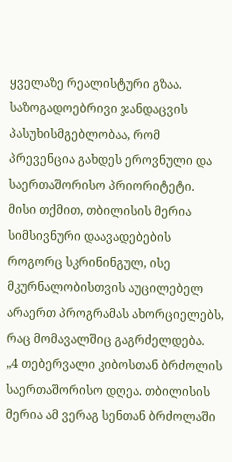ყველაზე რეალისტური გზაა. საზოგადოებრივი ჯანდაცვის პასუხისმგებლობაა, რომ პრევენცია გახდეს ეროვნული და საერთაშორისო პრიორიტეტი.
მისი თქმით, თბილისის მერია სიმსივნური დაავადებების როგორც სკრინინგულ, ისე მკურნალობისთვის აუცილებელ არაერთ პროგრამას ახორციელებს, რაც მომავალშიც გაგრძელდება.
„4 თებერვალი კიბოსთან ბრძოლის საერთაშორისო დღეა. თბილისის მერია ამ ვერაგ სენთან ბრძოლაში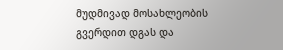მუდმივად მოსახლეობის გვერდით დგას და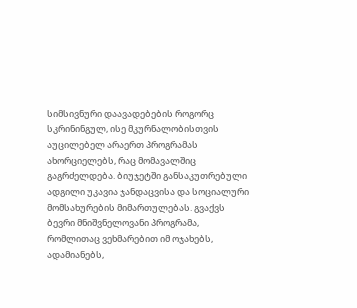სიმსივნური დაავადებების როგორც სკრინინგულ, ისე მკურნალობისთვის აუცილებელ არაერთ პროგრამას ახორციელებს, რაც მომავალშიც გაგრძელდება. ბიუჯეტში განსაკუთრებული ადგილი უკავია ჯანდაცვისა და სოციალური მომსახურების მიმართულებას. გვაქვს ბევრი მნიშვნელოვანი პროგრამა, რომლითაც ვეხმარებით იმ ოჯახებს, ადამიანებს,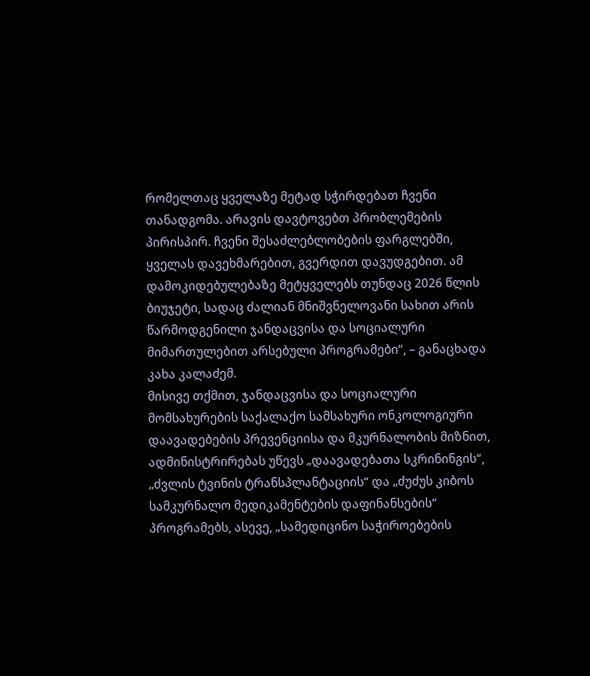რომელთაც ყველაზე მეტად სჭირდებათ ჩვენი თანადგომა. არავის დავტოვებთ პრობლემების პირისპირ. ჩვენი შესაძლებლობების ფარგლებში, ყველას დავეხმარებით, გვერდით დავუდგებით. ამ დამოკიდებულებაზე მეტყველებს თუნდაც 2026 წლის ბიუჯეტი, სადაც ძალიან მნიშვნელოვანი სახით არის წარმოდგენილი ჯანდაცვისა და სოციალური მიმართულებით არსებული პროგრამები“, – განაცხადა კახა კალაძემ.
მისივე თქმით, ჯანდაცვისა და სოციალური მომსახურების საქალაქო სამსახური ონკოლოგიური დაავადებების პრევენციისა და მკურნალობის მიზნით, ადმინისტრირებას უწევს „დაავადებათა სკრინინგის“, „ძვლის ტვინის ტრანსპლანტაციის“ და „ძუძუს კიბოს სამკურნალო მედიკამენტების დაფინანსების“ პროგრამებს, ასევე, „სამედიცინო საჭიროებების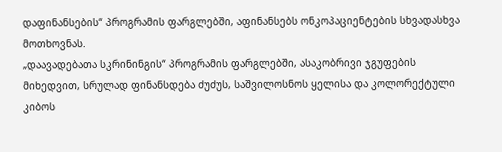დაფინანსების“ პროგრამის ფარგლებში, აფინანსებს ონკოპაციენტების სხვადასხვა მოთხოვნას.
„დაავადებათა სკრინინგის“ პროგრამის ფარგლებში, ასაკობრივი ჯგუფების მიხედვით, სრულად ფინანსდება ძუძუს, საშვილოსნოს ყელისა და კოლორექტული კიბოს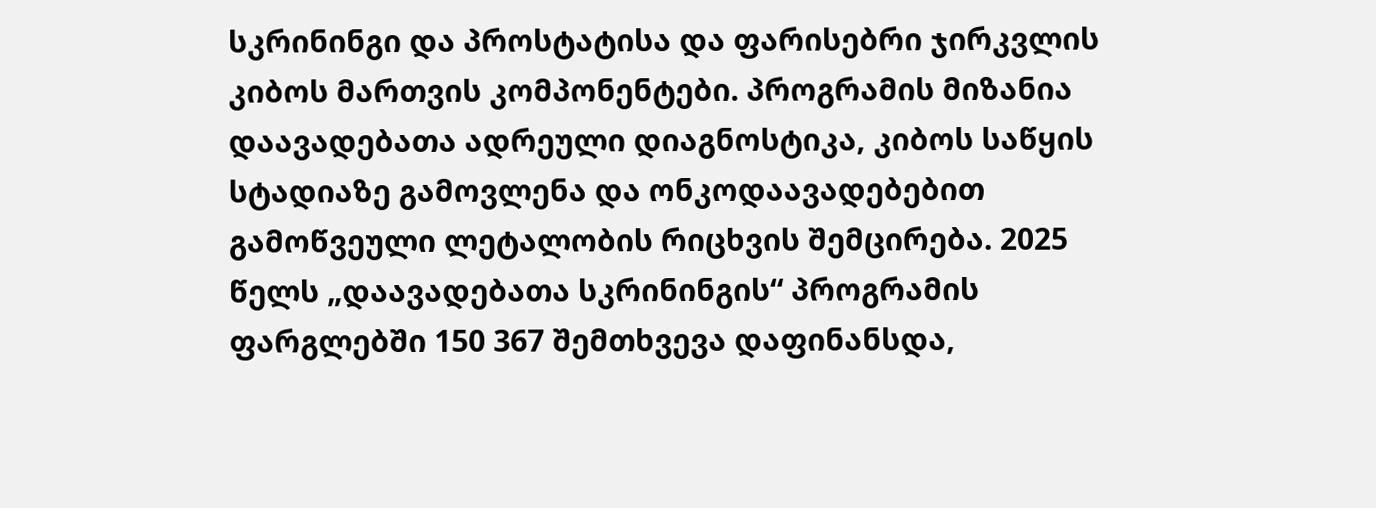სკრინინგი და პროსტატისა და ფარისებრი ჯირკვლის კიბოს მართვის კომპონენტები. პროგრამის მიზანია დაავადებათა ადრეული დიაგნოსტიკა, კიბოს საწყის სტადიაზე გამოვლენა და ონკოდაავადებებით გამოწვეული ლეტალობის რიცხვის შემცირება. 2025 წელს „დაავადებათა სკრინინგის“ პროგრამის ფარგლებში 150 367 შემთხვევა დაფინანსდა,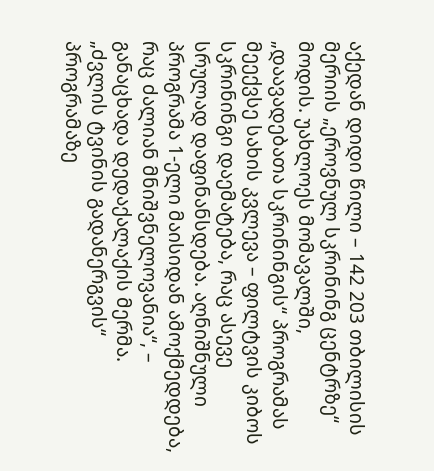აქედან დიდი წილი – 142 203 თბილისის მერიის „ეროვნულ სკრინინგ ცენტრზე“ მოდის. უახლოეს მომავალში, „დაავადებათა სკრინინგის“ პროგრამას მეექვსე სახის კვლევა – ფილტვის კიბოს სკრინინგი დაემატება, რაც ასევე სრულად დაფინანსდება. აღნიშნული პროგრამა 1-ელი მაისიდან ამოქმედდება, რაც ძალიან მნიშვნელოვანია“, – განაცხადა დედაქალაქის მერმა.
„ძვლის ტვინის გადანერგვის“ პროგრამაზე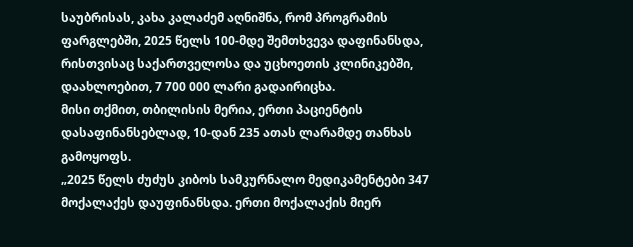საუბრისას, კახა კალაძემ აღნიშნა, რომ პროგრამის ფარგლებში, 2025 წელს 100-მდე შემთხვევა დაფინანსდა, რისთვისაც საქართველოსა და უცხოეთის კლინიკებში, დაახლოებით, 7 700 000 ლარი გადაირიცხა.
მისი თქმით, თბილისის მერია, ერთი პაციენტის დასაფინანსებლად, 10-დან 235 ათას ლარამდე თანხას გამოყოფს.
„2025 წელს ძუძუს კიბოს სამკურნალო მედიკამენტები 347 მოქალაქეს დაუფინანსდა. ერთი მოქალაქის მიერ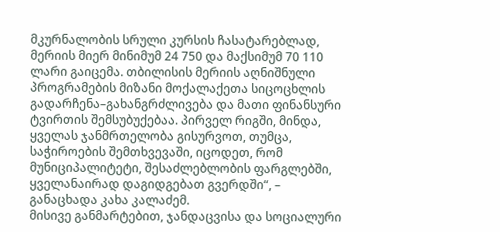მკურნალობის სრული კურსის ჩასატარებლად, მერიის მიერ მინიმუმ 24 750 და მაქსიმუმ 70 110 ლარი გაიცემა. თბილისის მერიის აღნიშნული პროგრამების მიზანი მოქალაქეთა სიცოცხლის გადარჩენა–გახანგრძლივება და მათი ფინანსური ტვირთის შემსუბუქებაა. პირველ რიგში, მინდა, ყველას ჯანმრთელობა გისურვოთ, თუმცა, საჭიროების შემთხვევაში, იცოდეთ, რომ მუნიციპალიტეტი, შესაძლებლობის ფარგლებში, ყველანაირად დაგიდგებათ გვერდში“, – განაცხადა კახა კალაძემ.
მისივე განმარტებით, ჯანდაცვისა და სოციალური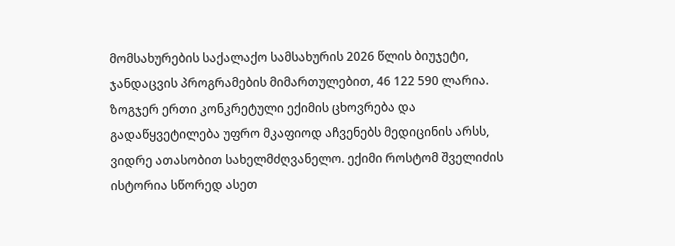მომსახურების საქალაქო სამსახურის 2026 წლის ბიუჯეტი, ჯანდაცვის პროგრამების მიმართულებით, 46 122 590 ლარია.
ზოგჯერ ერთი კონკრეტული ექიმის ცხოვრება და გადაწყვეტილება უფრო მკაფიოდ აჩვენებს მედიცინის არსს, ვიდრე ათასობით სახელმძღვანელო. ექიმი როსტომ შველიძის ისტორია სწორედ ასეთ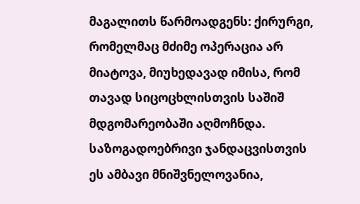მაგალითს წარმოადგენს: ქირურგი, რომელმაც მძიმე ოპერაცია არ მიატოვა, მიუხედავად იმისა, რომ თავად სიცოცხლისთვის საშიშ მდგომარეობაში აღმოჩნდა. საზოგადოებრივი ჯანდაცვისთვის ეს ამბავი მნიშვნელოვანია,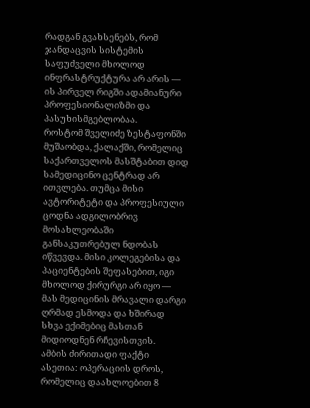რადგან გვახსენებს, რომ ჯანდაცვის სისტემის საფუძველი მხოლოდ ინფრასტრუქტურა არ არის — ის პირველ რიგში ადამიანური პროფესიონალიზმი და პასუხისმგებლობაა.
როსტომ შველიძე ზესტაფონში მუშაობდა, ქალაქში, რომელიც საქართველოს მასშტაბით დიდ სამედიცინო ცენტრად არ ითვლება. თუმცა მისი ავტორიტეტი და პროფესიული ცოდნა ადგილობრივ მოსახლეობაში განსაკუთრებულ ნდობას იწვევდა. მისი კოლეგებისა და პაციენტების შეფასებით, იგი მხოლოდ ქირურგი არ იყო — მას მედიცინის მრავალი დარგი ღრმად ესმოდა და ხშირად სხვა ექიმებიც მასთან მიდიოდნენ რჩევისთვის.
ამბის ძირითადი ფაქტი ასეთია: ოპერაციის დროს, რომელიც დაახლოებით 8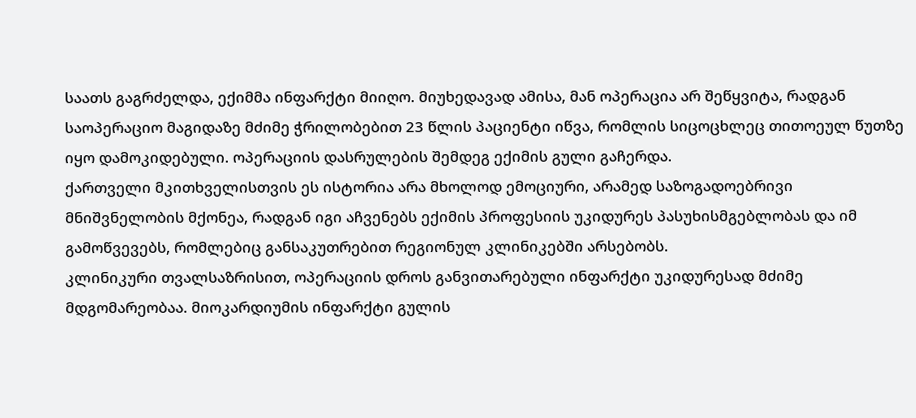საათს გაგრძელდა, ექიმმა ინფარქტი მიიღო. მიუხედავად ამისა, მან ოპერაცია არ შეწყვიტა, რადგან საოპერაციო მაგიდაზე მძიმე ჭრილობებით 23 წლის პაციენტი იწვა, რომლის სიცოცხლეც თითოეულ წუთზე იყო დამოკიდებული. ოპერაციის დასრულების შემდეგ ექიმის გული გაჩერდა.
ქართველი მკითხველისთვის ეს ისტორია არა მხოლოდ ემოციური, არამედ საზოგადოებრივი მნიშვნელობის მქონეა, რადგან იგი აჩვენებს ექიმის პროფესიის უკიდურეს პასუხისმგებლობას და იმ გამოწვევებს, რომლებიც განსაკუთრებით რეგიონულ კლინიკებში არსებობს.
კლინიკური თვალსაზრისით, ოპერაციის დროს განვითარებული ინფარქტი უკიდურესად მძიმე მდგომარეობაა. მიოკარდიუმის ინფარქტი გულის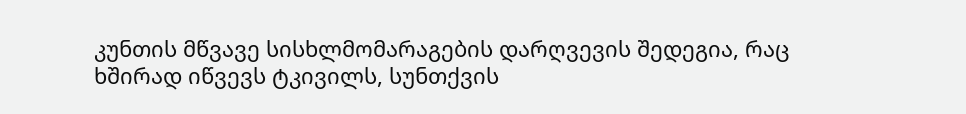კუნთის მწვავე სისხლმომარაგების დარღვევის შედეგია, რაც ხშირად იწვევს ტკივილს, სუნთქვის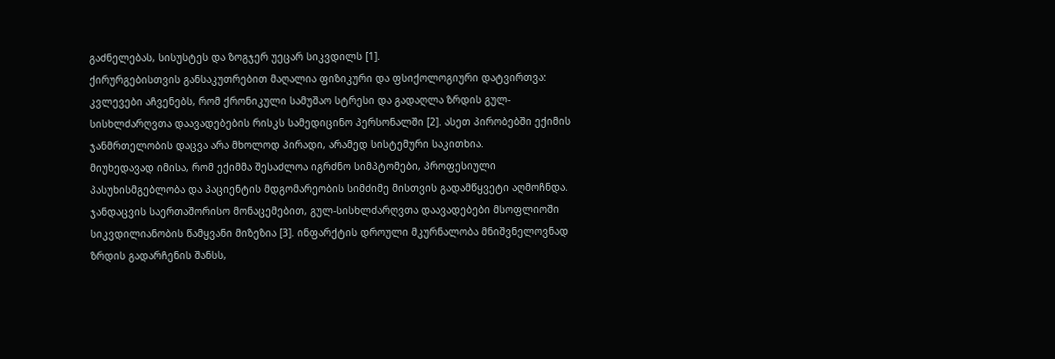გაძნელებას, სისუსტეს და ზოგჯერ უეცარ სიკვდილს [1].
ქირურგებისთვის განსაკუთრებით მაღალია ფიზიკური და ფსიქოლოგიური დატვირთვა:
კვლევები აჩვენებს, რომ ქრონიკული სამუშაო სტრესი და გადაღლა ზრდის გულ-სისხლძარღვთა დაავადებების რისკს სამედიცინო პერსონალში [2]. ასეთ პირობებში ექიმის ჯანმრთელობის დაცვა არა მხოლოდ პირადი, არამედ სისტემური საკითხია.
მიუხედავად იმისა, რომ ექიმმა შესაძლოა იგრძნო სიმპტომები, პროფესიული პასუხისმგებლობა და პაციენტის მდგომარეობის სიმძიმე მისთვის გადამწყვეტი აღმოჩნდა.
ჯანდაცვის საერთაშორისო მონაცემებით, გულ-სისხლძარღვთა დაავადებები მსოფლიოში სიკვდილიანობის წამყვანი მიზეზია [3]. ინფარქტის დროული მკურნალობა მნიშვნელოვნად ზრდის გადარჩენის შანსს,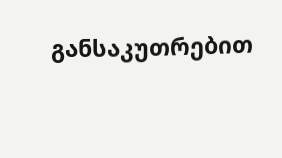განსაკუთრებით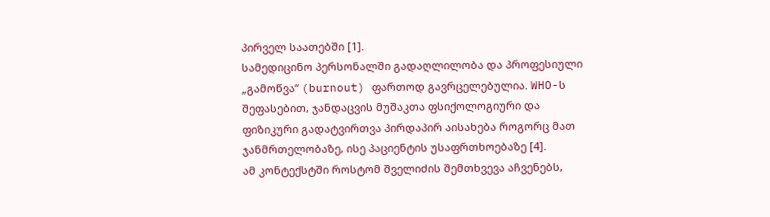პირველ საათებში [1].
სამედიცინო პერსონალში გადაღლილობა და პროფესიული „გამოწვა“ (burnout) ფართოდ გავრცელებულია. WHO-ს შეფასებით, ჯანდაცვის მუშაკთა ფსიქოლოგიური და ფიზიკური გადატვირთვა პირდაპირ აისახება როგორც მათ ჯანმრთელობაზე, ისე პაციენტის უსაფრთხოებაზე [4].
ამ კონტექსტში როსტომ შველიძის შემთხვევა აჩვენებს,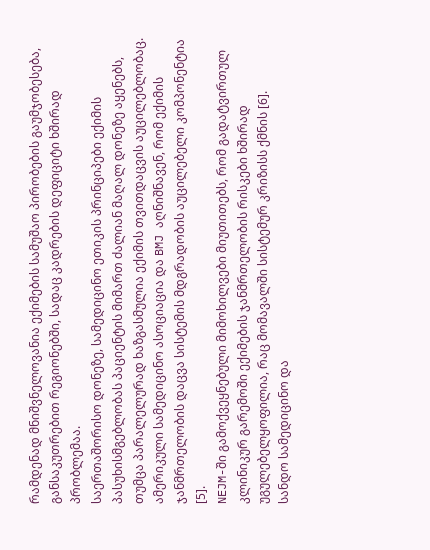რამდენად მნიშვნელოვანია ექიმების სამუშაო პირობების გაუმჯობესება, განსაკუთრებით რეგიონებში, სადაც კადრების დეფიციტი ხშირად პრობლემაა.
საერთაშორისო დონეზე, სამედიცინო ეთიკის პრინციპები ექიმის პასუხისმგებლობას პაციენტის მიმართ ძალიან მაღალ დონეზე აყენებს, თუმცა პარალელურად ხაზგასმულია ექიმის თვითდაცვის აუცილებლობაც. ამერიკული სამედიცინო ასოციაცია და BMJ აღნიშნავენ, რომ ექიმის ჯანმრთელობის დაცვა სისტემის მდგრადობის აუცილებელი კომპონენტია [5].
NEJM-ში გამოქვეყნებული მიმოხილვები მიუთითებს, რომ გადატვირთულ კლინიკურ გარემოში ექიმების ჯანმრთელობის რისკები ხშირად უგულებელყოფილია, რაც მომავალში სისტემურ კრიზისს ქმნის [6].
სანდო სამედიცინო და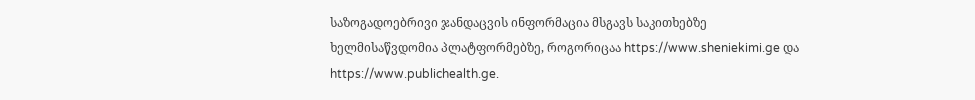საზოგადოებრივი ჯანდაცვის ინფორმაცია მსგავს საკითხებზე ხელმისაწვდომია პლატფორმებზე, როგორიცაა https://www.sheniekimi.ge და https://www.publichealth.ge.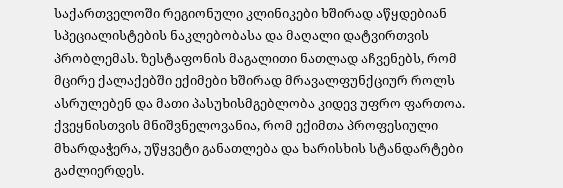საქართველოში რეგიონული კლინიკები ხშირად აწყდებიან სპეციალისტების ნაკლებობასა და მაღალი დატვირთვის პრობლემას. ზესტაფონის მაგალითი ნათლად აჩვენებს, რომ მცირე ქალაქებში ექიმები ხშირად მრავალფუნქციურ როლს ასრულებენ და მათი პასუხისმგებლობა კიდევ უფრო ფართოა.
ქვეყნისთვის მნიშვნელოვანია, რომ ექიმთა პროფესიული მხარდაჭერა, უწყვეტი განათლება და ხარისხის სტანდარტები გაძლიერდეს.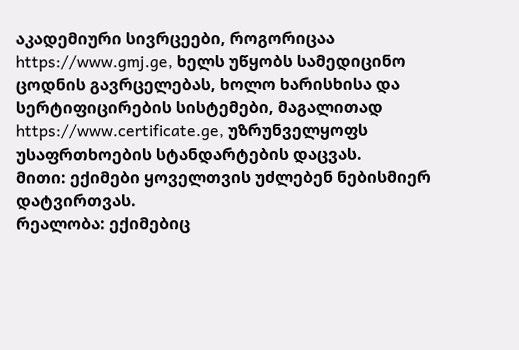აკადემიური სივრცეები, როგორიცაა https://www.gmj.ge, ხელს უწყობს სამედიცინო ცოდნის გავრცელებას, ხოლო ხარისხისა და სერტიფიცირების სისტემები, მაგალითად https://www.certificate.ge, უზრუნველყოფს უსაფრთხოების სტანდარტების დაცვას.
მითი: ექიმები ყოველთვის უძლებენ ნებისმიერ დატვირთვას.
რეალობა: ექიმებიც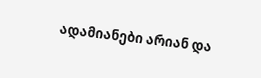ადამიანები არიან და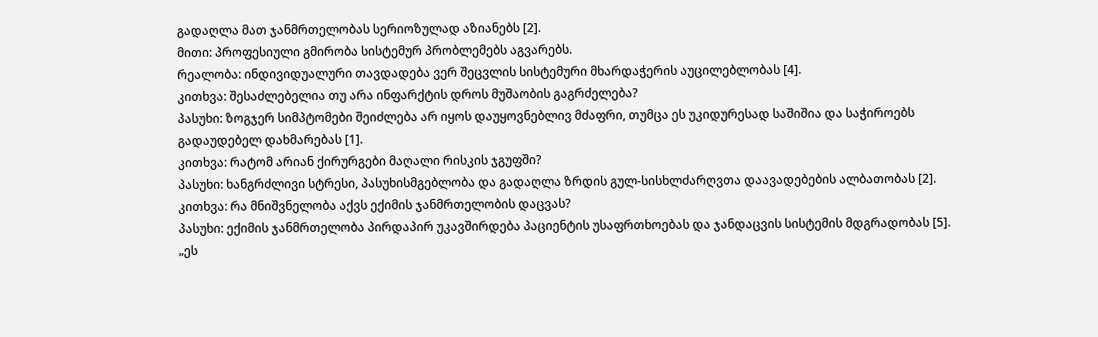გადაღლა მათ ჯანმრთელობას სერიოზულად აზიანებს [2].
მითი: პროფესიული გმირობა სისტემურ პრობლემებს აგვარებს.
რეალობა: ინდივიდუალური თავდადება ვერ შეცვლის სისტემური მხარდაჭერის აუცილებლობას [4].
კითხვა: შესაძლებელია თუ არა ინფარქტის დროს მუშაობის გაგრძელება?
პასუხი: ზოგჯერ სიმპტომები შეიძლება არ იყოს დაუყოვნებლივ მძაფრი, თუმცა ეს უკიდურესად საშიშია და საჭიროებს გადაუდებელ დახმარებას [1].
კითხვა: რატომ არიან ქირურგები მაღალი რისკის ჯგუფში?
პასუხი: ხანგრძლივი სტრესი, პასუხისმგებლობა და გადაღლა ზრდის გულ-სისხლძარღვთა დაავადებების ალბათობას [2].
კითხვა: რა მნიშვნელობა აქვს ექიმის ჯანმრთელობის დაცვას?
პასუხი: ექიმის ჯანმრთელობა პირდაპირ უკავშირდება პაციენტის უსაფრთხოებას და ჯანდაცვის სისტემის მდგრადობას [5].
„ეს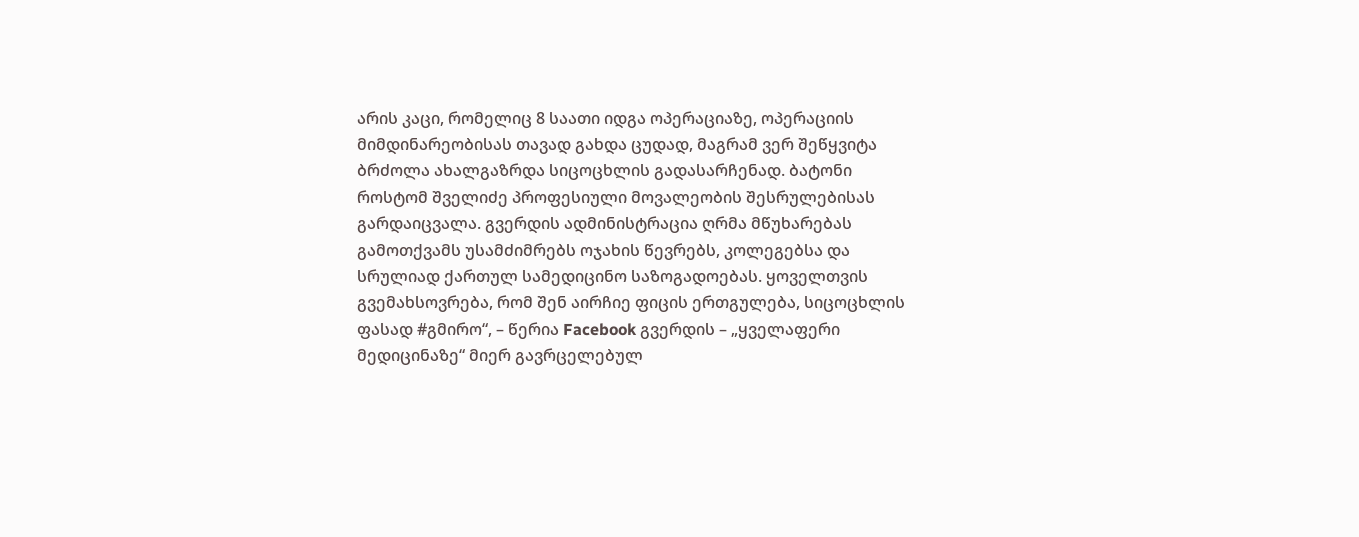არის კაცი, რომელიც 8 საათი იდგა ოპერაციაზე, ოპერაციის მიმდინარეობისას თავად გახდა ცუდად, მაგრამ ვერ შეწყვიტა ბრძოლა ახალგაზრდა სიცოცხლის გადასარჩენად. ბატონი როსტომ შველიძე პროფესიული მოვალეობის შესრულებისას გარდაიცვალა. გვერდის ადმინისტრაცია ღრმა მწუხარებას გამოთქვამს უსამძიმრებს ოჯახის წევრებს, კოლეგებსა და სრულიად ქართულ სამედიცინო საზოგადოებას. ყოველთვის გვემახსოვრება, რომ შენ აირჩიე ფიცის ერთგულება, სიცოცხლის ფასად #გმირო“, – წერია Facebook გვერდის – „ყველაფერი მედიცინაზე“ მიერ გავრცელებულ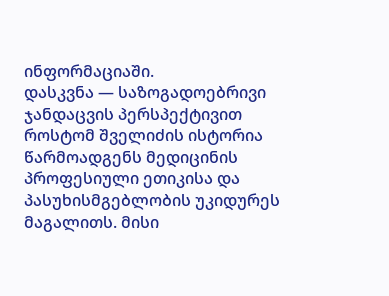ინფორმაციაში.
დასკვნა — საზოგადოებრივი ჯანდაცვის პერსპექტივით
როსტომ შველიძის ისტორია წარმოადგენს მედიცინის პროფესიული ეთიკისა და პასუხისმგებლობის უკიდურეს მაგალითს. მისი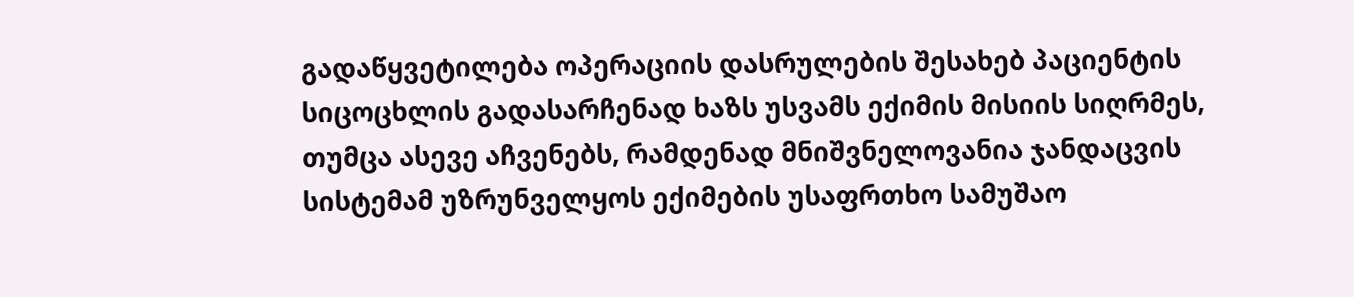გადაწყვეტილება ოპერაციის დასრულების შესახებ პაციენტის სიცოცხლის გადასარჩენად ხაზს უსვამს ექიმის მისიის სიღრმეს, თუმცა ასევე აჩვენებს, რამდენად მნიშვნელოვანია ჯანდაცვის სისტემამ უზრუნველყოს ექიმების უსაფრთხო სამუშაო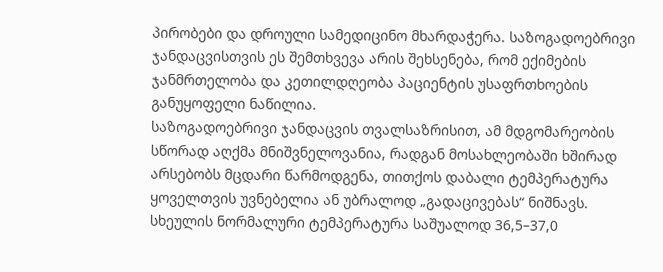პირობები და დროული სამედიცინო მხარდაჭერა. საზოგადოებრივი ჯანდაცვისთვის ეს შემთხვევა არის შეხსენება, რომ ექიმების ჯანმრთელობა და კეთილდღეობა პაციენტის უსაფრთხოების განუყოფელი ნაწილია.
საზოგადოებრივი ჯანდაცვის თვალსაზრისით, ამ მდგომარეობის სწორად აღქმა მნიშვნელოვანია, რადგან მოსახლეობაში ხშირად არსებობს მცდარი წარმოდგენა, თითქოს დაბალი ტემპერატურა ყოველთვის უვნებელია ან უბრალოდ „გადაცივებას“ ნიშნავს.
სხეულის ნორმალური ტემპერატურა საშუალოდ 36,5–37,0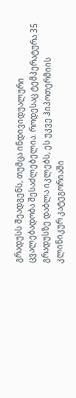გრადუსს შეადგენს, თუმცა ინდივიდუალური ცვალებადობა შესაძლებელია. როდესაც ტემპერატურა 35 გრადუსზე დაბლა იკლებს, ეს უკვე ჰიპოთერმიის კლინიკურ კატეგორიაში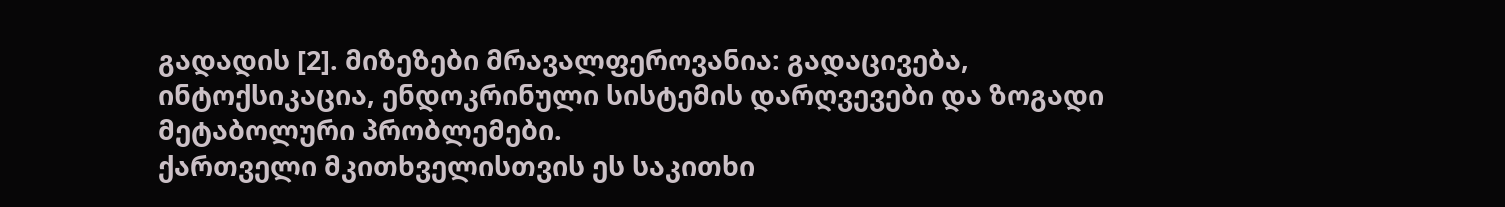გადადის [2]. მიზეზები მრავალფეროვანია: გადაცივება, ინტოქსიკაცია, ენდოკრინული სისტემის დარღვევები და ზოგადი მეტაბოლური პრობლემები.
ქართველი მკითხველისთვის ეს საკითხი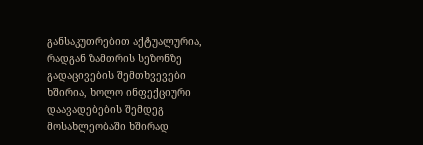განსაკუთრებით აქტუალურია, რადგან ზამთრის სეზონზე გადაცივების შემთხვევები ხშირია, ხოლო ინფექციური დაავადებების შემდეგ მოსახლეობაში ხშირად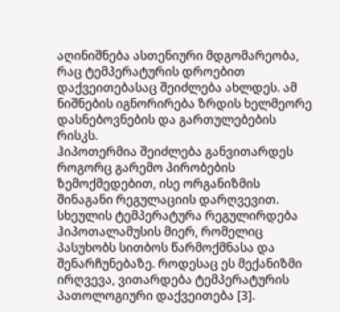აღინიშნება ასთენიური მდგომარეობა, რაც ტემპერატურის დროებით დაქვეითებასაც შეიძლება ახლდეს. ამ ნიშნების იგნორირება ზრდის ხელმეორე დასნებოვნების და გართულებების რისკს.
ჰიპოთერმია შეიძლება განვითარდეს როგორც გარემო პირობების ზემოქმედებით, ისე ორგანიზმის შინაგანი რეგულაციის დარღვევით. სხეულის ტემპერატურა რეგულირდება ჰიპოთალამუსის მიერ, რომელიც პასუხობს სითბოს წარმოქმნასა და შენარჩუნებაზე. როდესაც ეს მექანიზმი ირღვევა, ვითარდება ტემპერატურის პათოლოგიური დაქვეითება [3].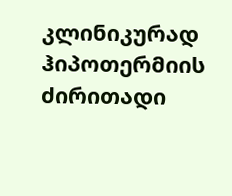კლინიკურად ჰიპოთერმიის ძირითადი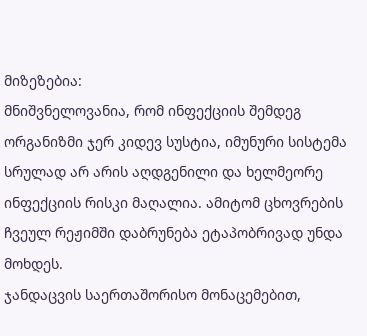მიზეზებია:
მნიშვნელოვანია, რომ ინფექციის შემდეგ ორგანიზმი ჯერ კიდევ სუსტია, იმუნური სისტემა სრულად არ არის აღდგენილი და ხელმეორე ინფექციის რისკი მაღალია. ამიტომ ცხოვრების ჩვეულ რეჟიმში დაბრუნება ეტაპობრივად უნდა მოხდეს.
ჯანდაცვის საერთაშორისო მონაცემებით,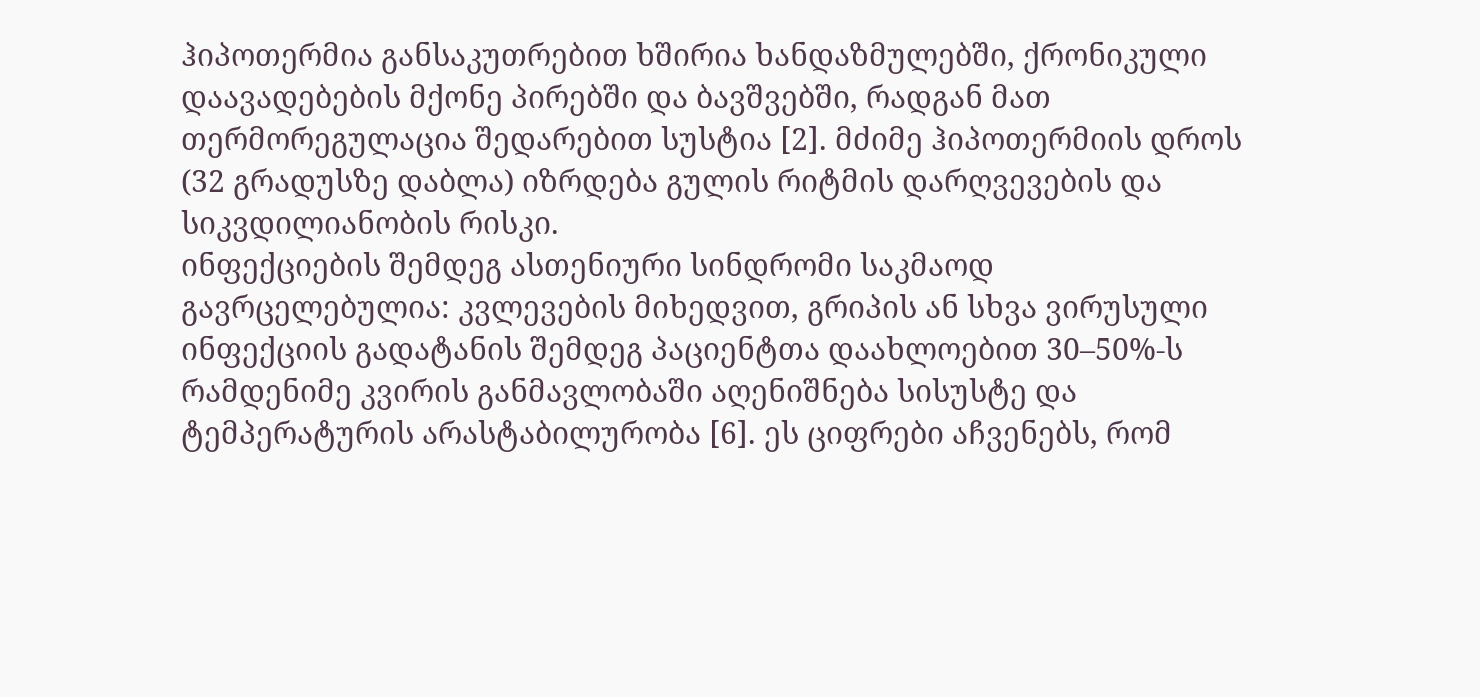ჰიპოთერმია განსაკუთრებით ხშირია ხანდაზმულებში, ქრონიკული დაავადებების მქონე პირებში და ბავშვებში, რადგან მათ თერმორეგულაცია შედარებით სუსტია [2]. მძიმე ჰიპოთერმიის დროს (32 გრადუსზე დაბლა) იზრდება გულის რიტმის დარღვევების და სიკვდილიანობის რისკი.
ინფექციების შემდეგ ასთენიური სინდრომი საკმაოდ გავრცელებულია: კვლევების მიხედვით, გრიპის ან სხვა ვირუსული ინფექციის გადატანის შემდეგ პაციენტთა დაახლოებით 30–50%-ს რამდენიმე კვირის განმავლობაში აღენიშნება სისუსტე და ტემპერატურის არასტაბილურობა [6]. ეს ციფრები აჩვენებს, რომ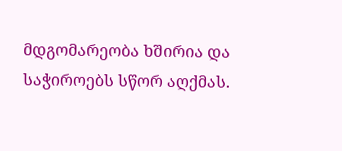მდგომარეობა ხშირია და საჭიროებს სწორ აღქმას.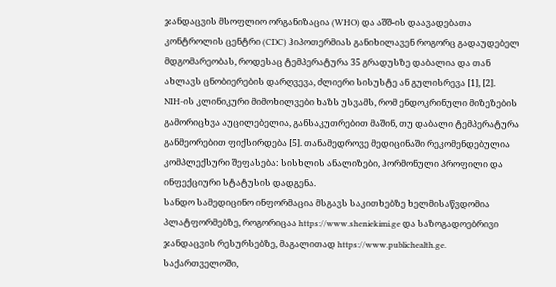ჯანდაცვის მსოფლიო ორგანიზაცია (WHO) და აშშ-ის დაავადებათა კონტროლის ცენტრი (CDC) ჰიპოთერმიას განიხილავენ როგორც გადაუდებელ მდგომარეობას, როდესაც ტემპერატურა 35 გრადუსზე დაბალია და თან ახლავს ცნობიერების დარღვევა, ძლიერი სისუსტე ან გულისრევა [1], [2].
NIH-ის კლინიკური მიმოხილვები ხაზს უსვამს, რომ ენდოკრინული მიზეზების გამორიცხვა აუცილებელია, განსაკუთრებით მაშინ, თუ დაბალი ტემპერატურა განმეორებით ფიქსირდება [5]. თანამედროვე მედიცინაში რეკომენდებულია კომპლექსური შეფასება: სისხლის ანალიზები, ჰორმონული პროფილი და ინფექციური სტატუსის დადგენა.
სანდო სამედიცინო ინფორმაცია მსგავს საკითხებზე ხელმისაწვდომია პლატფორმებზე, როგორიცაა https://www.sheniekimi.ge და საზოგადოებრივი ჯანდაცვის რესურსებზე, მაგალითად https://www.publichealth.ge.
საქართველოში,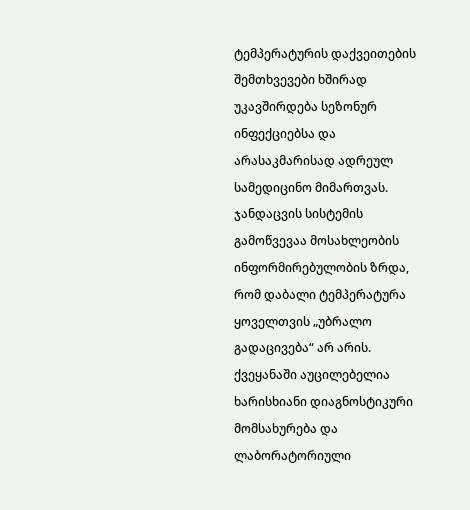ტემპერატურის დაქვეითების შემთხვევები ხშირად უკავშირდება სეზონურ ინფექციებსა და არასაკმარისად ადრეულ სამედიცინო მიმართვას. ჯანდაცვის სისტემის გამოწვევაა მოსახლეობის ინფორმირებულობის ზრდა, რომ დაბალი ტემპერატურა ყოველთვის „უბრალო გადაცივება“ არ არის.
ქვეყანაში აუცილებელია ხარისხიანი დიაგნოსტიკური მომსახურება და ლაბორატორიული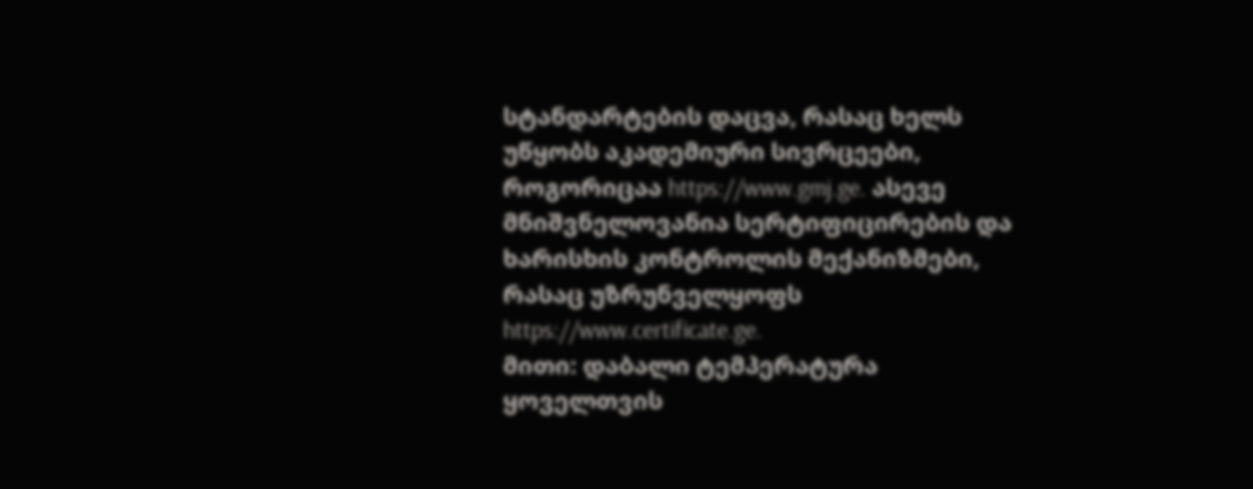სტანდარტების დაცვა, რასაც ხელს უწყობს აკადემიური სივრცეები, როგორიცაა https://www.gmj.ge. ასევე მნიშვნელოვანია სერტიფიცირების და ხარისხის კონტროლის მექანიზმები, რასაც უზრუნველყოფს https://www.certificate.ge.
მითი: დაბალი ტემპერატურა ყოველთვის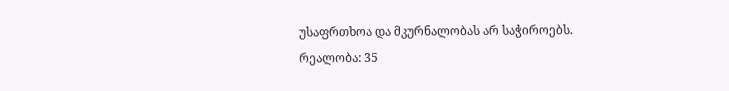უსაფრთხოა და მკურნალობას არ საჭიროებს.
რეალობა: 35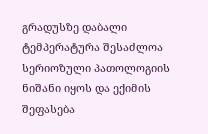გრადუსზე დაბალი ტემპერატურა შესაძლოა სერიოზული პათოლოგიის ნიშანი იყოს და ექიმის შეფასება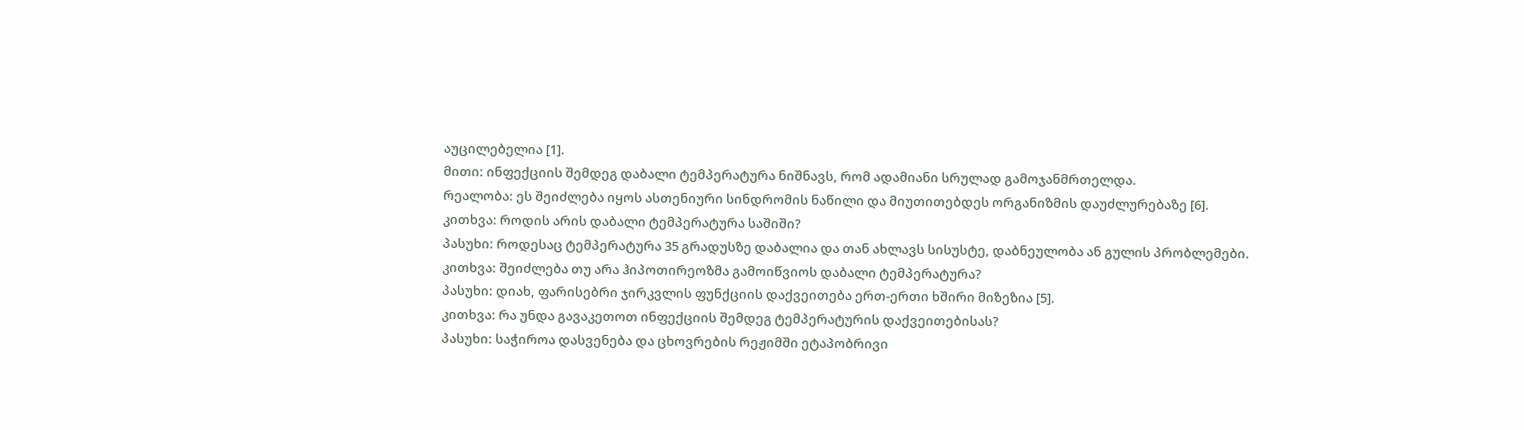აუცილებელია [1].
მითი: ინფექციის შემდეგ დაბალი ტემპერატურა ნიშნავს, რომ ადამიანი სრულად გამოჯანმრთელდა.
რეალობა: ეს შეიძლება იყოს ასთენიური სინდრომის ნაწილი და მიუთითებდეს ორგანიზმის დაუძლურებაზე [6].
კითხვა: როდის არის დაბალი ტემპერატურა საშიში?
პასუხი: როდესაც ტემპერატურა 35 გრადუსზე დაბალია და თან ახლავს სისუსტე, დაბნეულობა ან გულის პრობლემები.
კითხვა: შეიძლება თუ არა ჰიპოთირეოზმა გამოიწვიოს დაბალი ტემპერატურა?
პასუხი: დიახ, ფარისებრი ჯირკვლის ფუნქციის დაქვეითება ერთ-ერთი ხშირი მიზეზია [5].
კითხვა: რა უნდა გავაკეთოთ ინფექციის შემდეგ ტემპერატურის დაქვეითებისას?
პასუხი: საჭიროა დასვენება და ცხოვრების რეჟიმში ეტაპობრივი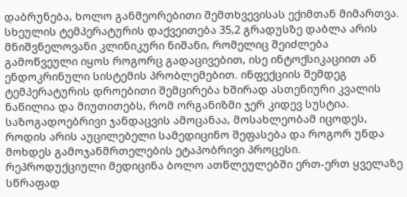დაბრუნება, ხოლო განმეორებითი შემთხვევისას ექიმთან მიმართვა.
სხეულის ტემპერატურის დაქვეითება 35,2 გრადუსზე დაბლა არის მნიშვნელოვანი კლინიკური ნიშანი, რომელიც შეიძლება გამოწვეული იყოს როგორც გადაცივებით, ისე ინტოქსიკაციით ან ენდოკრინული სისტემის პრობლემებით. ინფექციის შემდეგ ტემპერატურის დროებითი შემცირება ხშირად ასთენიური კვალის ნაწილია და მიუთითებს, რომ ორგანიზმი ჯერ კიდევ სუსტია. საზოგადოებრივი ჯანდაცვის ამოცანაა, მოსახლეობამ იცოდეს, როდის არის აუცილებელი სამედიცინო შეფასება და როგორ უნდა მოხდეს გამოჯანმრთელების ეტაპობრივი პროცესი.
რეპროდუქციული მედიცინა ბოლო ათწლეულებში ერთ-ერთ ყველაზე სწრაფად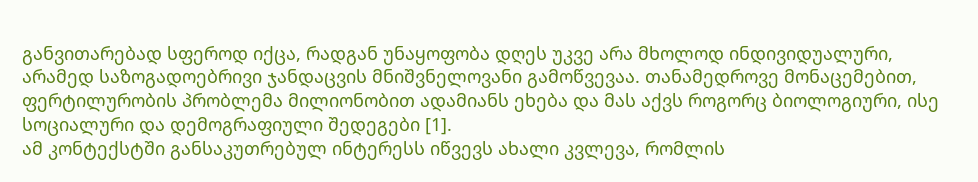განვითარებად სფეროდ იქცა, რადგან უნაყოფობა დღეს უკვე არა მხოლოდ ინდივიდუალური, არამედ საზოგადოებრივი ჯანდაცვის მნიშვნელოვანი გამოწვევაა. თანამედროვე მონაცემებით, ფერტილურობის პრობლემა მილიონობით ადამიანს ეხება და მას აქვს როგორც ბიოლოგიური, ისე სოციალური და დემოგრაფიული შედეგები [1].
ამ კონტექსტში განსაკუთრებულ ინტერესს იწვევს ახალი კვლევა, რომლის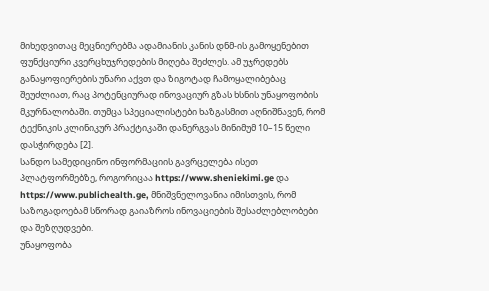მიხედვითაც მეცნიერებმა ადამიანის კანის დნმ-ის გამოყენებით ფუნქციური კვერცხუჯრედების მიღება შეძლეს. ამ უჯრედებს განაყოფიერების უნარი აქვთ და ზიგოტად ჩამოყალიბებაც შეუძლიათ, რაც პოტენციურად ინოვაციურ გზას ხსნის უნაყოფობის მკურნალობაში. თუმცა სპეციალისტები ხაზგასმით აღნიშნავენ, რომ ტექნიკის კლინიკურ პრაქტიკაში დანერგვას მინიმუმ 10–15 წელი დასჭირდება [2].
სანდო სამედიცინო ინფორმაციის გავრცელება ისეთ პლატფორმებზე, როგორიცაა https://www.sheniekimi.ge და https://www.publichealth.ge, მნიშვნელოვანია იმისთვის, რომ საზოგადოებამ სწორად გაიაზროს ინოვაციების შესაძლებლობები და შეზღუდვები.
უნაყოფობა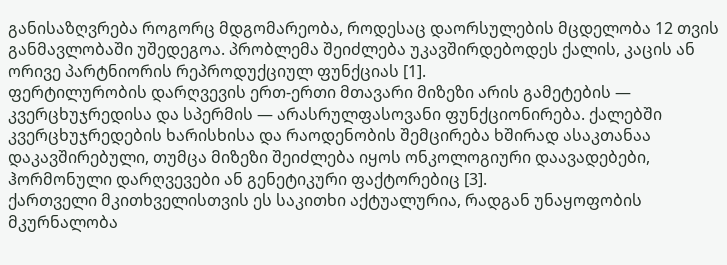განისაზღვრება როგორც მდგომარეობა, როდესაც დაორსულების მცდელობა 12 თვის განმავლობაში უშედეგოა. პრობლემა შეიძლება უკავშირდებოდეს ქალის, კაცის ან ორივე პარტნიორის რეპროდუქციულ ფუნქციას [1].
ფერტილურობის დარღვევის ერთ-ერთი მთავარი მიზეზი არის გამეტების — კვერცხუჯრედისა და სპერმის — არასრულფასოვანი ფუნქციონირება. ქალებში კვერცხუჯრედების ხარისხისა და რაოდენობის შემცირება ხშირად ასაკთანაა დაკავშირებული, თუმცა მიზეზი შეიძლება იყოს ონკოლოგიური დაავადებები, ჰორმონული დარღვევები ან გენეტიკური ფაქტორებიც [3].
ქართველი მკითხველისთვის ეს საკითხი აქტუალურია, რადგან უნაყოფობის მკურნალობა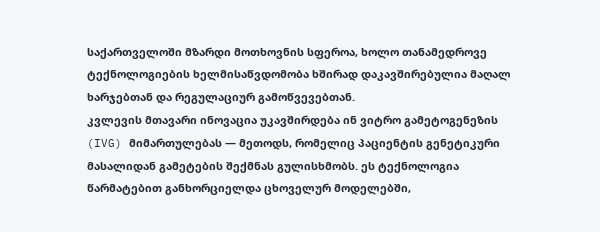საქართველოში მზარდი მოთხოვნის სფეროა, ხოლო თანამედროვე ტექნოლოგიების ხელმისაწვდომობა ხშირად დაკავშირებულია მაღალ ხარჯებთან და რეგულაციურ გამოწვევებთან.
კვლევის მთავარი ინოვაცია უკავშირდება ინ ვიტრო გამეტოგენეზის (IVG) მიმართულებას — მეთოდს, რომელიც პაციენტის გენეტიკური მასალიდან გამეტების შექმნას გულისხმობს. ეს ტექნოლოგია წარმატებით განხორციელდა ცხოველურ მოდელებში,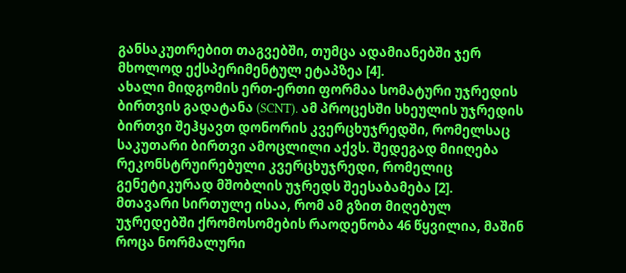განსაკუთრებით თაგვებში, თუმცა ადამიანებში ჯერ მხოლოდ ექსპერიმენტულ ეტაპზეა [4].
ახალი მიდგომის ერთ-ერთი ფორმაა სომატური უჯრედის ბირთვის გადატანა (SCNT). ამ პროცესში სხეულის უჯრედის ბირთვი შეჰყავთ დონორის კვერცხუჯრედში, რომელსაც საკუთარი ბირთვი ამოცლილი აქვს. შედეგად მიიღება რეკონსტრუირებული კვერცხუჯრედი, რომელიც გენეტიკურად მშობლის უჯრედს შეესაბამება [2].
მთავარი სირთულე ისაა, რომ ამ გზით მიღებულ უჯრედებში ქრომოსომების რაოდენობა 46 წყვილია, მაშინ როცა ნორმალური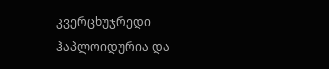კვერცხუჯრედი ჰაპლოიდურია და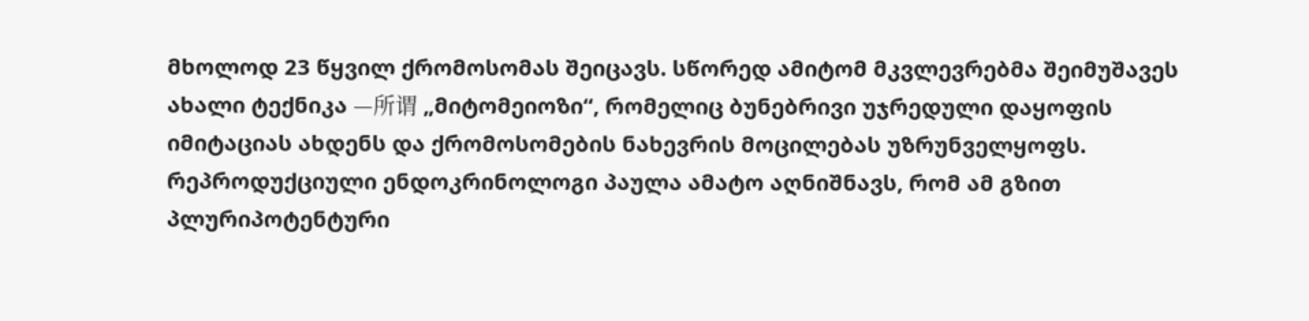მხოლოდ 23 წყვილ ქრომოსომას შეიცავს. სწორედ ამიტომ მკვლევრებმა შეიმუშავეს ახალი ტექნიკა —所谓 „მიტომეიოზი“, რომელიც ბუნებრივი უჯრედული დაყოფის იმიტაციას ახდენს და ქრომოსომების ნახევრის მოცილებას უზრუნველყოფს.
რეპროდუქციული ენდოკრინოლოგი პაულა ამატო აღნიშნავს, რომ ამ გზით პლურიპოტენტური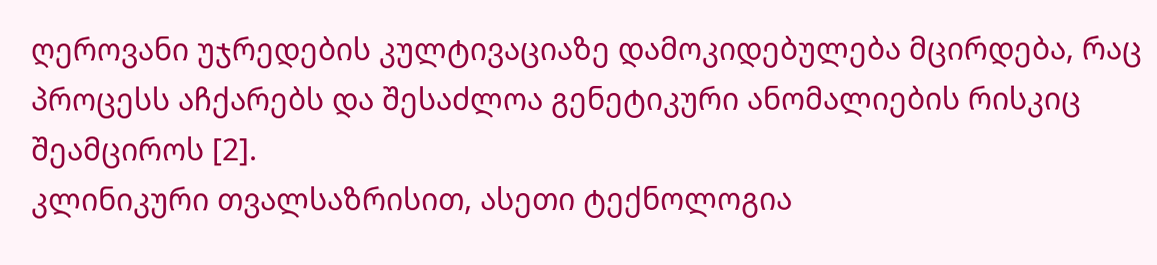ღეროვანი უჯრედების კულტივაციაზე დამოკიდებულება მცირდება, რაც პროცესს აჩქარებს და შესაძლოა გენეტიკური ანომალიების რისკიც შეამციროს [2].
კლინიკური თვალსაზრისით, ასეთი ტექნოლოგია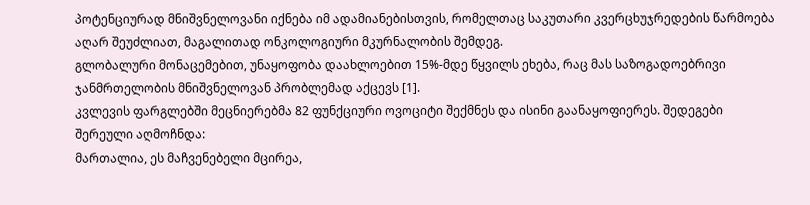პოტენციურად მნიშვნელოვანი იქნება იმ ადამიანებისთვის, რომელთაც საკუთარი კვერცხუჯრედების წარმოება აღარ შეუძლიათ, მაგალითად ონკოლოგიური მკურნალობის შემდეგ.
გლობალური მონაცემებით, უნაყოფობა დაახლოებით 15%-მდე წყვილს ეხება, რაც მას საზოგადოებრივი ჯანმრთელობის მნიშვნელოვან პრობლემად აქცევს [1].
კვლევის ფარგლებში მეცნიერებმა 82 ფუნქციური ოვოციტი შექმნეს და ისინი გაანაყოფიერეს. შედეგები შერეული აღმოჩნდა:
მართალია, ეს მაჩვენებელი მცირეა,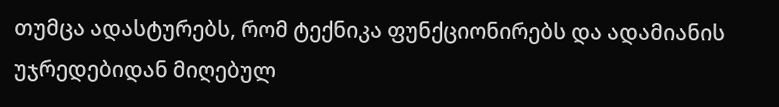თუმცა ადასტურებს, რომ ტექნიკა ფუნქციონირებს და ადამიანის უჯრედებიდან მიღებულ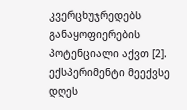კვერცხუჯრედებს განაყოფიერების პოტენციალი აქვთ [2].
ექსპერიმენტი მეექვსე დღეს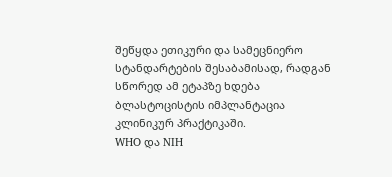შეწყდა ეთიკური და სამეცნიერო სტანდარტების შესაბამისად, რადგან სწორედ ამ ეტაპზე ხდება ბლასტოცისტის იმპლანტაცია კლინიკურ პრაქტიკაში.
WHO და NIH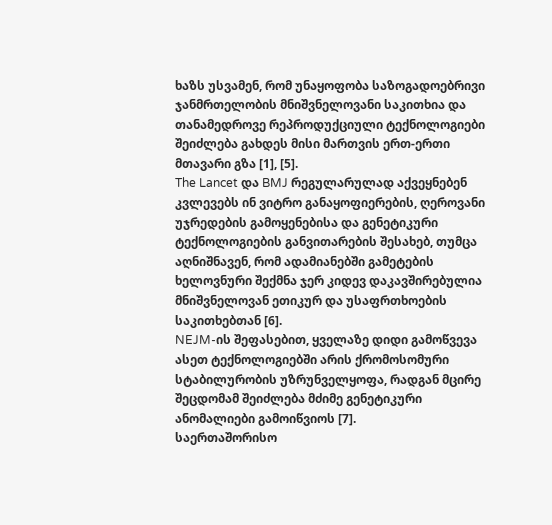ხაზს უსვამენ, რომ უნაყოფობა საზოგადოებრივი ჯანმრთელობის მნიშვნელოვანი საკითხია და თანამედროვე რეპროდუქციული ტექნოლოგიები შეიძლება გახდეს მისი მართვის ერთ-ერთი მთავარი გზა [1], [5].
The Lancet და BMJ რეგულარულად აქვეყნებენ კვლევებს ინ ვიტრო განაყოფიერების, ღეროვანი უჯრედების გამოყენებისა და გენეტიკური ტექნოლოგიების განვითარების შესახებ, თუმცა აღნიშნავენ, რომ ადამიანებში გამეტების ხელოვნური შექმნა ჯერ კიდევ დაკავშირებულია მნიშვნელოვან ეთიკურ და უსაფრთხოების საკითხებთან [6].
NEJM-ის შეფასებით, ყველაზე დიდი გამოწვევა ასეთ ტექნოლოგიებში არის ქრომოსომური სტაბილურობის უზრუნველყოფა, რადგან მცირე შეცდომამ შეიძლება მძიმე გენეტიკური ანომალიები გამოიწვიოს [7].
საერთაშორისო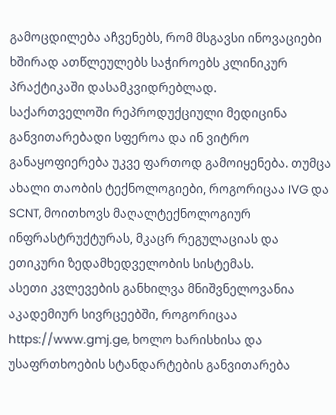გამოცდილება აჩვენებს, რომ მსგავსი ინოვაციები ხშირად ათწლეულებს საჭიროებს კლინიკურ პრაქტიკაში დასამკვიდრებლად.
საქართველოში რეპროდუქციული მედიცინა განვითარებადი სფეროა და ინ ვიტრო განაყოფიერება უკვე ფართოდ გამოიყენება. თუმცა ახალი თაობის ტექნოლოგიები, როგორიცაა IVG და SCNT, მოითხოვს მაღალტექნოლოგიურ ინფრასტრუქტურას, მკაცრ რეგულაციას და ეთიკური ზედამხედველობის სისტემას.
ასეთი კვლევების განხილვა მნიშვნელოვანია აკადემიურ სივრცეებში, როგორიცაა https://www.gmj.ge, ხოლო ხარისხისა და უსაფრთხოების სტანდარტების განვითარება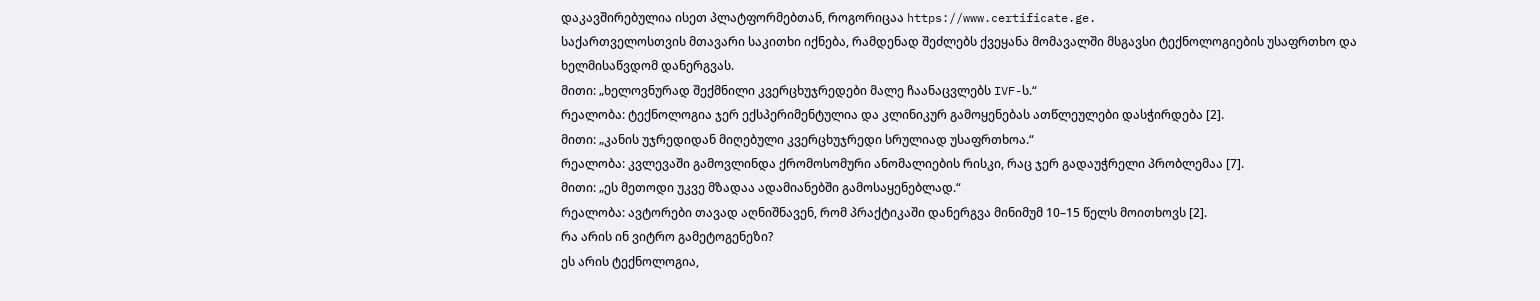დაკავშირებულია ისეთ პლატფორმებთან, როგორიცაა https://www.certificate.ge.
საქართველოსთვის მთავარი საკითხი იქნება, რამდენად შეძლებს ქვეყანა მომავალში მსგავსი ტექნოლოგიების უსაფრთხო და ხელმისაწვდომ დანერგვას.
მითი: „ხელოვნურად შექმნილი კვერცხუჯრედები მალე ჩაანაცვლებს IVF-ს.“
რეალობა: ტექნოლოგია ჯერ ექსპერიმენტულია და კლინიკურ გამოყენებას ათწლეულები დასჭირდება [2].
მითი: „კანის უჯრედიდან მიღებული კვერცხუჯრედი სრულიად უსაფრთხოა.“
რეალობა: კვლევაში გამოვლინდა ქრომოსომური ანომალიების რისკი, რაც ჯერ გადაუჭრელი პრობლემაა [7].
მითი: „ეს მეთოდი უკვე მზადაა ადამიანებში გამოსაყენებლად.“
რეალობა: ავტორები თავად აღნიშნავენ, რომ პრაქტიკაში დანერგვა მინიმუმ 10–15 წელს მოითხოვს [2].
რა არის ინ ვიტრო გამეტოგენეზი?
ეს არის ტექნოლოგია,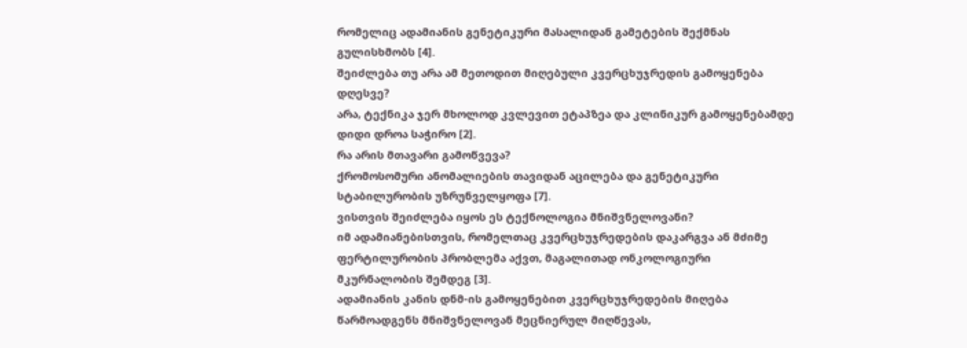რომელიც ადამიანის გენეტიკური მასალიდან გამეტების შექმნას გულისხმობს [4].
შეიძლება თუ არა ამ მეთოდით მიღებული კვერცხუჯრედის გამოყენება დღესვე?
არა, ტექნიკა ჯერ მხოლოდ კვლევით ეტაპზეა და კლინიკურ გამოყენებამდე დიდი დროა საჭირო [2].
რა არის მთავარი გამოწვევა?
ქრომოსომური ანომალიების თავიდან აცილება და გენეტიკური სტაბილურობის უზრუნველყოფა [7].
ვისთვის შეიძლება იყოს ეს ტექნოლოგია მნიშვნელოვანი?
იმ ადამიანებისთვის, რომელთაც კვერცხუჯრედების დაკარგვა ან მძიმე ფერტილურობის პრობლემა აქვთ, მაგალითად ონკოლოგიური მკურნალობის შემდეგ [3].
ადამიანის კანის დნმ-ის გამოყენებით კვერცხუჯრედების მიღება წარმოადგენს მნიშვნელოვან მეცნიერულ მიღწევას,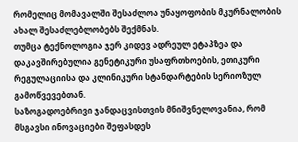რომელიც მომავალში შესაძლოა უნაყოფობის მკურნალობის ახალ შესაძლებლობებს შექმნას.
თუმცა ტექნოლოგია ჯერ კიდევ ადრეულ ეტაპზეა და დაკავშირებულია გენეტიკური უსაფრთხოების, ეთიკური რეგულაციისა და კლინიკური სტანდარტების სერიოზულ გამოწვევებთან.
საზოგადოებრივი ჯანდაცვისთვის მნიშვნელოვანია, რომ მსგავსი ინოვაციები შეფასდეს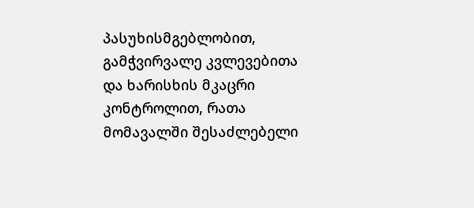პასუხისმგებლობით, გამჭვირვალე კვლევებითა და ხარისხის მკაცრი კონტროლით, რათა მომავალში შესაძლებელი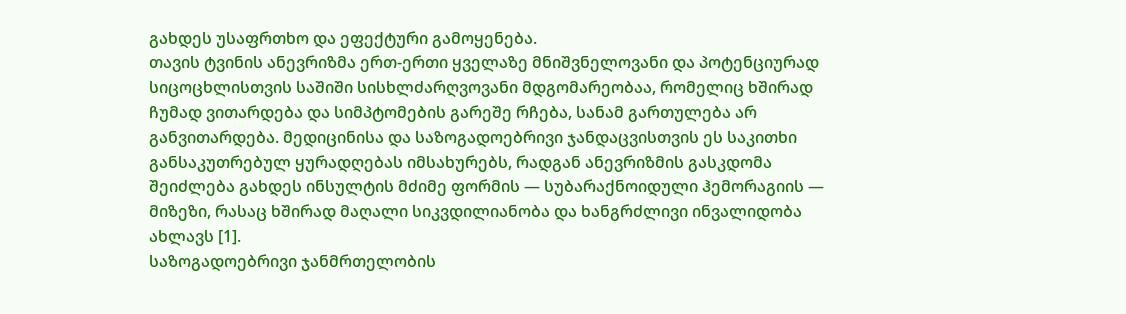გახდეს უსაფრთხო და ეფექტური გამოყენება.
თავის ტვინის ანევრიზმა ერთ-ერთი ყველაზე მნიშვნელოვანი და პოტენციურად სიცოცხლისთვის საშიში სისხლძარღვოვანი მდგომარეობაა, რომელიც ხშირად ჩუმად ვითარდება და სიმპტომების გარეშე რჩება, სანამ გართულება არ განვითარდება. მედიცინისა და საზოგადოებრივი ჯანდაცვისთვის ეს საკითხი განსაკუთრებულ ყურადღებას იმსახურებს, რადგან ანევრიზმის გასკდომა შეიძლება გახდეს ინსულტის მძიმე ფორმის — სუბარაქნოიდული ჰემორაგიის — მიზეზი, რასაც ხშირად მაღალი სიკვდილიანობა და ხანგრძლივი ინვალიდობა ახლავს [1].
საზოგადოებრივი ჯანმრთელობის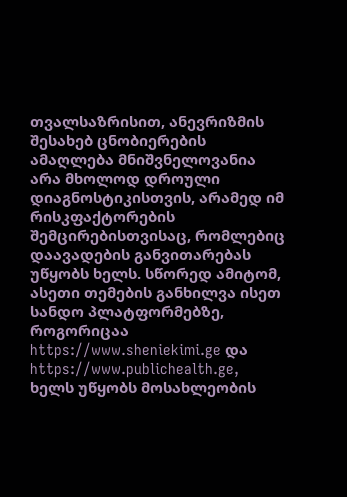თვალსაზრისით, ანევრიზმის შესახებ ცნობიერების ამაღლება მნიშვნელოვანია არა მხოლოდ დროული დიაგნოსტიკისთვის, არამედ იმ რისკფაქტორების შემცირებისთვისაც, რომლებიც დაავადების განვითარებას უწყობს ხელს. სწორედ ამიტომ, ასეთი თემების განხილვა ისეთ სანდო პლატფორმებზე, როგორიცაა https://www.sheniekimi.ge და https://www.publichealth.ge, ხელს უწყობს მოსახლეობის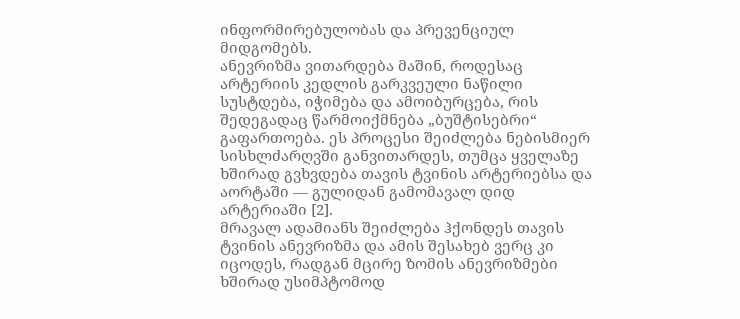ინფორმირებულობას და პრევენციულ მიდგომებს.
ანევრიზმა ვითარდება მაშინ, როდესაც არტერიის კედლის გარკვეული ნაწილი სუსტდება, იჭიმება და ამოიბურცება, რის შედეგადაც წარმოიქმნება „ბუშტისებრი“ გაფართოება. ეს პროცესი შეიძლება ნებისმიერ სისხლძარღვში განვითარდეს, თუმცა ყველაზე ხშირად გვხვდება თავის ტვინის არტერიებსა და აორტაში — გულიდან გამომავალ დიდ არტერიაში [2].
მრავალ ადამიანს შეიძლება ჰქონდეს თავის ტვინის ანევრიზმა და ამის შესახებ ვერც კი იცოდეს, რადგან მცირე ზომის ანევრიზმები ხშირად უსიმპტომოდ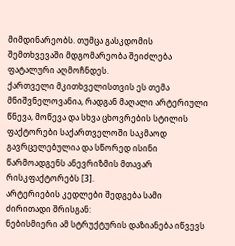მიმდინარეობს. თუმცა გასკდომის შემთხვევაში მდგომარეობა შეიძლება ფატალური აღმოჩნდეს.
ქართველი მკითხველისთვის ეს თემა მნიშვნელოვანია, რადგან მაღალი არტერიული წნევა, მოწევა და სხვა ცხოვრების სტილის ფაქტორები საქართველოში საკმაოდ გავრცელებულია და სწორედ ისინი წარმოადგენს ანევრიზმის მთავარ რისკფაქტორებს [3].
არტერიების კედლები შედგება სამი ძირითადი შრისგან:
ნებისმიერი ამ სტრუქტურის დაზიანება იწვევს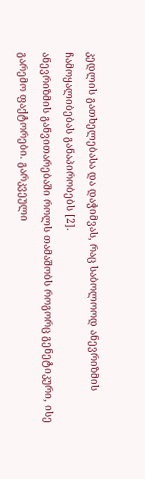კედლის გათხელებასა და დაჭიმვას, რაც საბოლოოდ ანევრიზმის ჩამოყალიბებას განაპირობებს [2].
ანევრიზმის განვითარებაში როლს თამაშობს როგორც გენეტიკური, ისე გარემო ფაქტორები. გარკვეული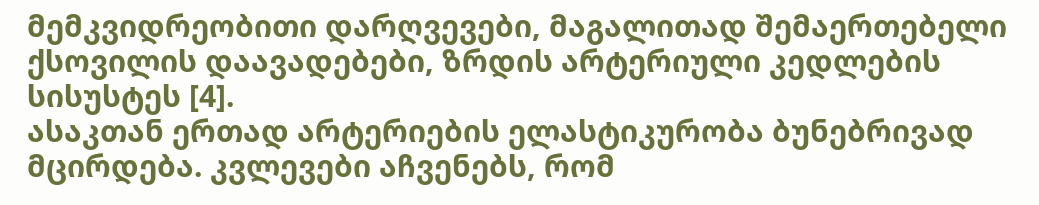მემკვიდრეობითი დარღვევები, მაგალითად შემაერთებელი ქსოვილის დაავადებები, ზრდის არტერიული კედლების სისუსტეს [4].
ასაკთან ერთად არტერიების ელასტიკურობა ბუნებრივად მცირდება. კვლევები აჩვენებს, რომ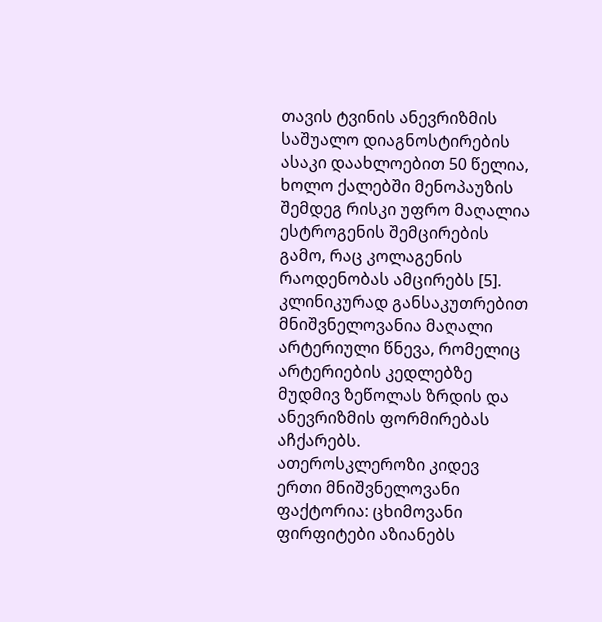თავის ტვინის ანევრიზმის საშუალო დიაგნოსტირების ასაკი დაახლოებით 50 წელია, ხოლო ქალებში მენოპაუზის შემდეგ რისკი უფრო მაღალია ესტროგენის შემცირების გამო, რაც კოლაგენის რაოდენობას ამცირებს [5].
კლინიკურად განსაკუთრებით მნიშვნელოვანია მაღალი არტერიული წნევა, რომელიც არტერიების კედლებზე მუდმივ ზეწოლას ზრდის და ანევრიზმის ფორმირებას აჩქარებს.
ათეროსკლეროზი კიდევ ერთი მნიშვნელოვანი ფაქტორია: ცხიმოვანი ფირფიტები აზიანებს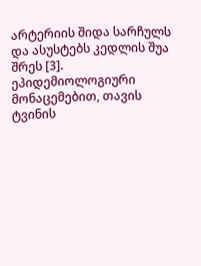არტერიის შიდა სარჩულს და ასუსტებს კედლის შუა შრეს [3].
ეპიდემიოლოგიური მონაცემებით, თავის ტვინის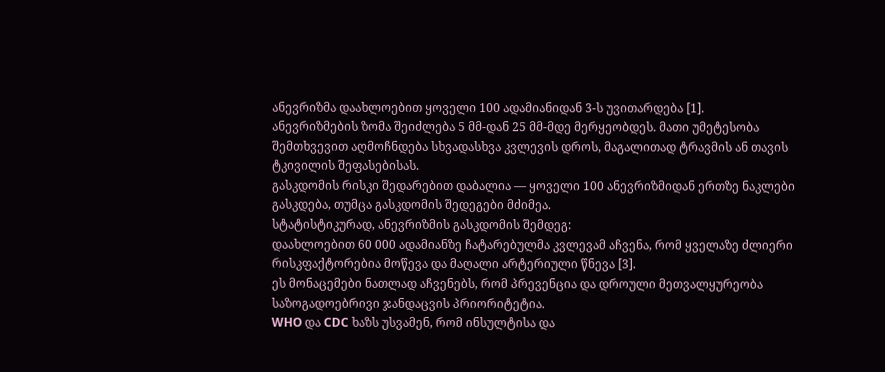ანევრიზმა დაახლოებით ყოველი 100 ადამიანიდან 3-ს უვითარდება [1].
ანევრიზმების ზომა შეიძლება 5 მმ-დან 25 მმ-მდე მერყეობდეს. მათი უმეტესობა შემთხვევით აღმოჩნდება სხვადასხვა კვლევის დროს, მაგალითად ტრავმის ან თავის ტკივილის შეფასებისას.
გასკდომის რისკი შედარებით დაბალია — ყოველი 100 ანევრიზმიდან ერთზე ნაკლები გასკდება, თუმცა გასკდომის შედეგები მძიმეა.
სტატისტიკურად, ანევრიზმის გასკდომის შემდეგ:
დაახლოებით 60 000 ადამიანზე ჩატარებულმა კვლევამ აჩვენა, რომ ყველაზე ძლიერი რისკფაქტორებია მოწევა და მაღალი არტერიული წნევა [3].
ეს მონაცემები ნათლად აჩვენებს, რომ პრევენცია და დროული მეთვალყურეობა საზოგადოებრივი ჯანდაცვის პრიორიტეტია.
WHO და CDC ხაზს უსვამენ, რომ ინსულტისა და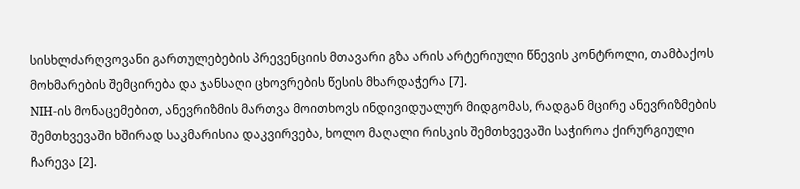სისხლძარღვოვანი გართულებების პრევენციის მთავარი გზა არის არტერიული წნევის კონტროლი, თამბაქოს მოხმარების შემცირება და ჯანსაღი ცხოვრების წესის მხარდაჭერა [7].
NIH-ის მონაცემებით, ანევრიზმის მართვა მოითხოვს ინდივიდუალურ მიდგომას, რადგან მცირე ანევრიზმების შემთხვევაში ხშირად საკმარისია დაკვირვება, ხოლო მაღალი რისკის შემთხვევაში საჭიროა ქირურგიული ჩარევა [2].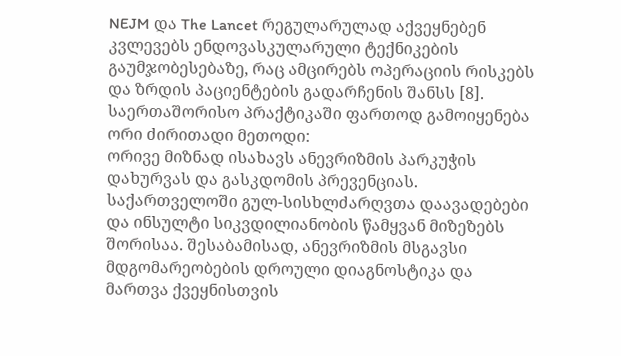NEJM და The Lancet რეგულარულად აქვეყნებენ კვლევებს ენდოვასკულარული ტექნიკების გაუმჯობესებაზე, რაც ამცირებს ოპერაციის რისკებს და ზრდის პაციენტების გადარჩენის შანსს [8].
საერთაშორისო პრაქტიკაში ფართოდ გამოიყენება ორი ძირითადი მეთოდი:
ორივე მიზნად ისახავს ანევრიზმის პარკუჭის დახურვას და გასკდომის პრევენციას.
საქართველოში გულ-სისხლძარღვთა დაავადებები და ინსულტი სიკვდილიანობის წამყვან მიზეზებს შორისაა. შესაბამისად, ანევრიზმის მსგავსი მდგომარეობების დროული დიაგნოსტიკა და მართვა ქვეყნისთვის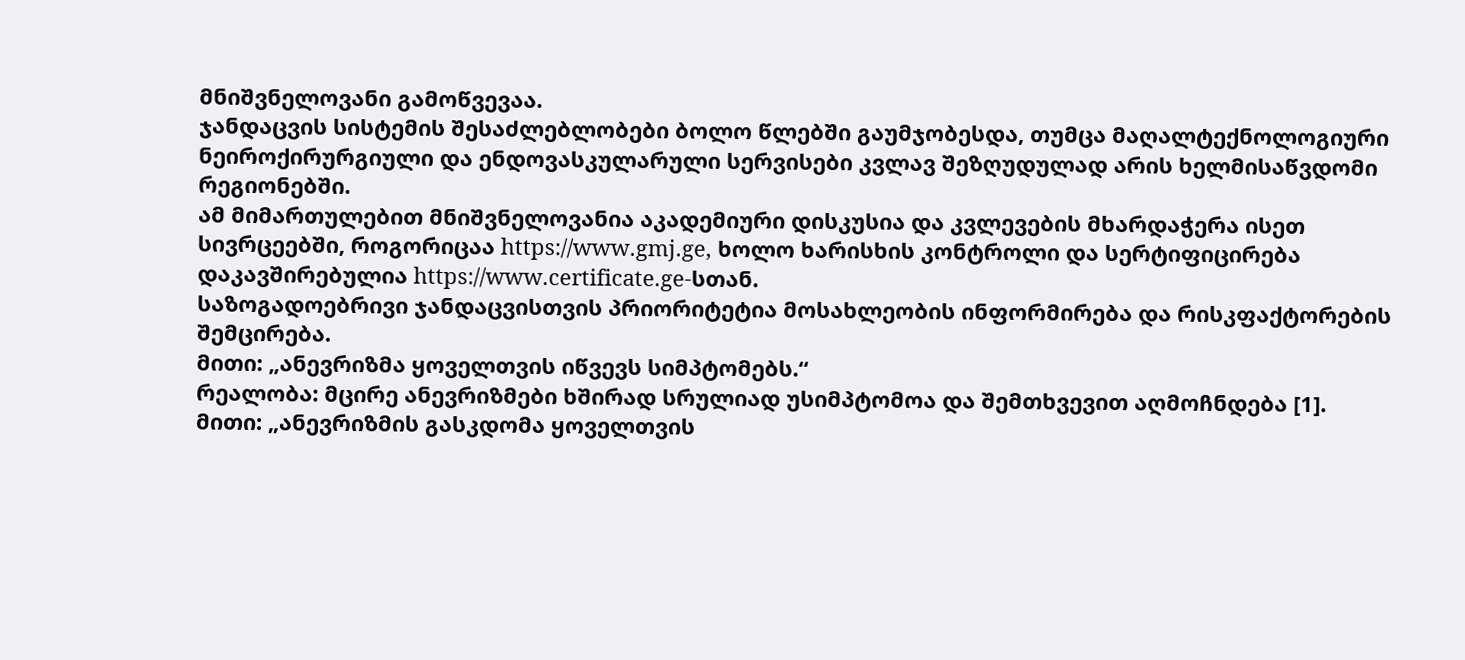მნიშვნელოვანი გამოწვევაა.
ჯანდაცვის სისტემის შესაძლებლობები ბოლო წლებში გაუმჯობესდა, თუმცა მაღალტექნოლოგიური ნეიროქირურგიული და ენდოვასკულარული სერვისები კვლავ შეზღუდულად არის ხელმისაწვდომი რეგიონებში.
ამ მიმართულებით მნიშვნელოვანია აკადემიური დისკუსია და კვლევების მხარდაჭერა ისეთ სივრცეებში, როგორიცაა https://www.gmj.ge, ხოლო ხარისხის კონტროლი და სერტიფიცირება დაკავშირებულია https://www.certificate.ge-სთან.
საზოგადოებრივი ჯანდაცვისთვის პრიორიტეტია მოსახლეობის ინფორმირება და რისკფაქტორების შემცირება.
მითი: „ანევრიზმა ყოველთვის იწვევს სიმპტომებს.“
რეალობა: მცირე ანევრიზმები ხშირად სრულიად უსიმპტომოა და შემთხვევით აღმოჩნდება [1].
მითი: „ანევრიზმის გასკდომა ყოველთვის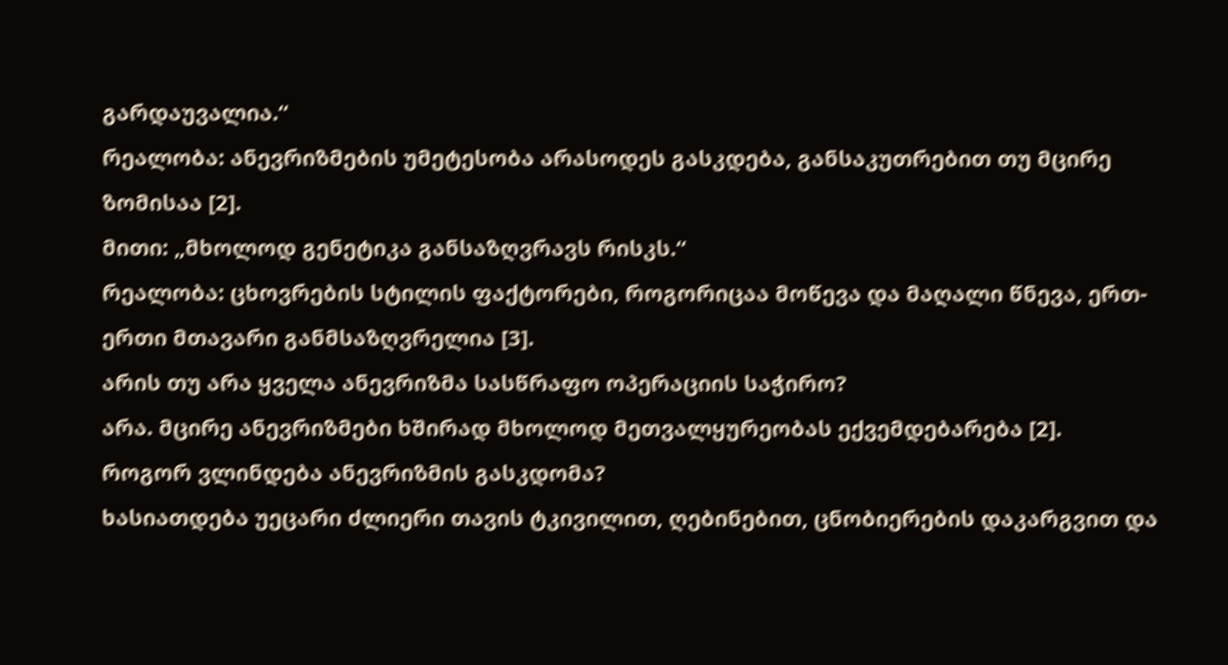გარდაუვალია.“
რეალობა: ანევრიზმების უმეტესობა არასოდეს გასკდება, განსაკუთრებით თუ მცირე ზომისაა [2].
მითი: „მხოლოდ გენეტიკა განსაზღვრავს რისკს.“
რეალობა: ცხოვრების სტილის ფაქტორები, როგორიცაა მოწევა და მაღალი წნევა, ერთ-ერთი მთავარი განმსაზღვრელია [3].
არის თუ არა ყველა ანევრიზმა სასწრაფო ოპერაციის საჭირო?
არა. მცირე ანევრიზმები ხშირად მხოლოდ მეთვალყურეობას ექვემდებარება [2].
როგორ ვლინდება ანევრიზმის გასკდომა?
ხასიათდება უეცარი ძლიერი თავის ტკივილით, ღებინებით, ცნობიერების დაკარგვით და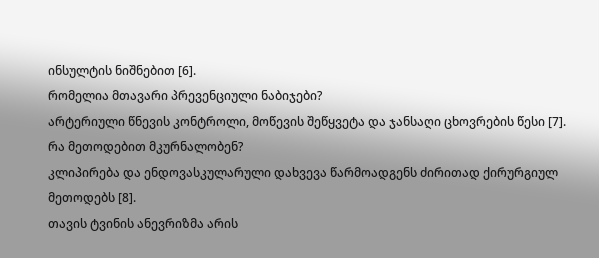ინსულტის ნიშნებით [6].
რომელია მთავარი პრევენციული ნაბიჯები?
არტერიული წნევის კონტროლი, მოწევის შეწყვეტა და ჯანსაღი ცხოვრების წესი [7].
რა მეთოდებით მკურნალობენ?
კლიპირება და ენდოვასკულარული დახვევა წარმოადგენს ძირითად ქირურგიულ მეთოდებს [8].
თავის ტვინის ანევრიზმა არის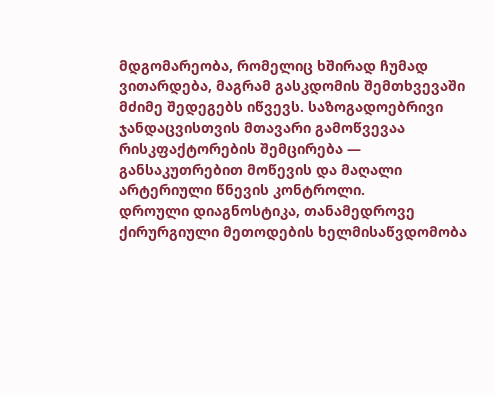მდგომარეობა, რომელიც ხშირად ჩუმად ვითარდება, მაგრამ გასკდომის შემთხვევაში მძიმე შედეგებს იწვევს. საზოგადოებრივი ჯანდაცვისთვის მთავარი გამოწვევაა რისკფაქტორების შემცირება — განსაკუთრებით მოწევის და მაღალი არტერიული წნევის კონტროლი.
დროული დიაგნოსტიკა, თანამედროვე ქირურგიული მეთოდების ხელმისაწვდომობა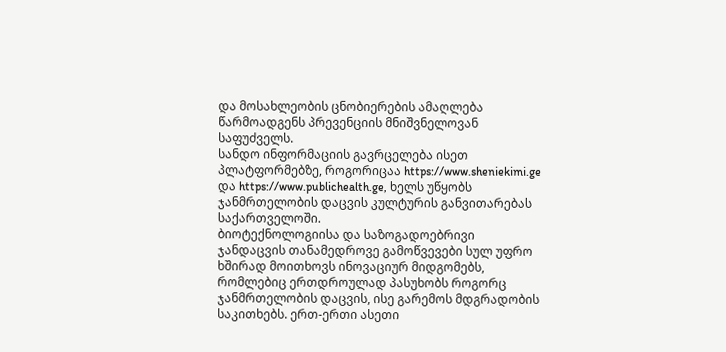და მოსახლეობის ცნობიერების ამაღლება წარმოადგენს პრევენციის მნიშვნელოვან საფუძველს.
სანდო ინფორმაციის გავრცელება ისეთ პლატფორმებზე, როგორიცაა https://www.sheniekimi.ge და https://www.publichealth.ge, ხელს უწყობს ჯანმრთელობის დაცვის კულტურის განვითარებას საქართველოში.
ბიოტექნოლოგიისა და საზოგადოებრივი ჯანდაცვის თანამედროვე გამოწვევები სულ უფრო ხშირად მოითხოვს ინოვაციურ მიდგომებს, რომლებიც ერთდროულად პასუხობს როგორც ჯანმრთელობის დაცვის, ისე გარემოს მდგრადობის საკითხებს. ერთ-ერთი ასეთი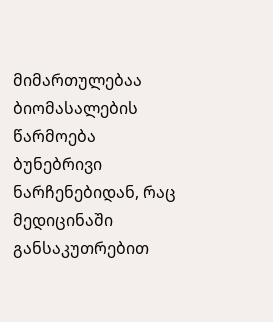მიმართულებაა ბიომასალების წარმოება ბუნებრივი ნარჩენებიდან, რაც მედიცინაში განსაკუთრებით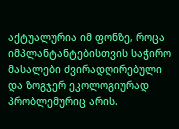აქტუალურია იმ ფონზე, როცა იმპლანტანტებისთვის საჭირო მასალები ძვირადღირებული და ზოგჯერ ეკოლოგიურად პრობლემურიც არის.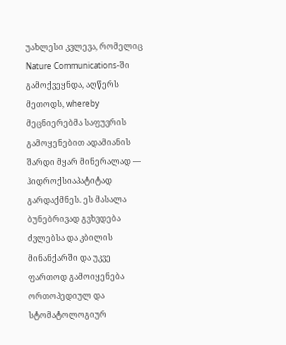უახლესი კვლევა, რომელიც Nature Communications-ში გამოქვეყნდა, აღწერს მეთოდს, whereby მეცნიერებმა საფუვრის გამოყენებით ადამიანის შარდი მყარ მინერალად — ჰიდროქსიაპატიტად გარდაქმნეს. ეს მასალა ბუნებრივად გვხვდება ძვლებსა და კბილის მინანქარში და უკვე ფართოდ გამოიყენება ორთოპედიულ და სტომატოლოგიურ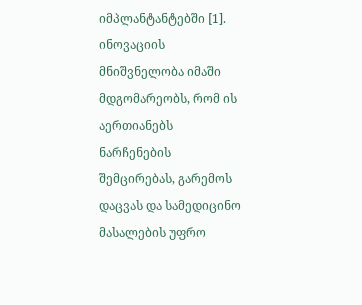იმპლანტანტებში [1]. ინოვაციის მნიშვნელობა იმაში მდგომარეობს, რომ ის აერთიანებს ნარჩენების შემცირებას, გარემოს დაცვას და სამედიცინო მასალების უფრო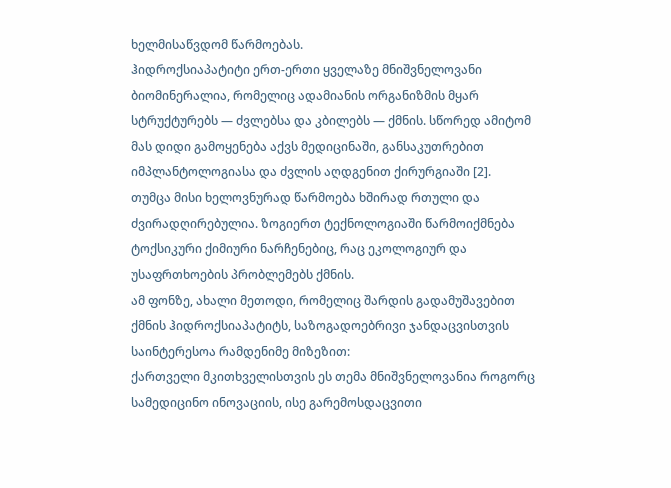ხელმისაწვდომ წარმოებას.
ჰიდროქსიაპატიტი ერთ-ერთი ყველაზე მნიშვნელოვანი ბიომინერალია, რომელიც ადამიანის ორგანიზმის მყარ სტრუქტურებს — ძვლებსა და კბილებს — ქმნის. სწორედ ამიტომ მას დიდი გამოყენება აქვს მედიცინაში, განსაკუთრებით იმპლანტოლოგიასა და ძვლის აღდგენით ქირურგიაში [2].
თუმცა მისი ხელოვნურად წარმოება ხშირად რთული და ძვირადღირებულია. ზოგიერთ ტექნოლოგიაში წარმოიქმნება ტოქსიკური ქიმიური ნარჩენებიც, რაც ეკოლოგიურ და უსაფრთხოების პრობლემებს ქმნის.
ამ ფონზე, ახალი მეთოდი, რომელიც შარდის გადამუშავებით ქმნის ჰიდროქსიაპატიტს, საზოგადოებრივი ჯანდაცვისთვის საინტერესოა რამდენიმე მიზეზით:
ქართველი მკითხველისთვის ეს თემა მნიშვნელოვანია როგორც სამედიცინო ინოვაციის, ისე გარემოსდაცვითი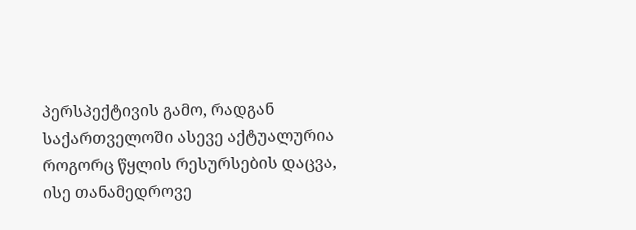პერსპექტივის გამო, რადგან საქართველოში ასევე აქტუალურია როგორც წყლის რესურსების დაცვა, ისე თანამედროვე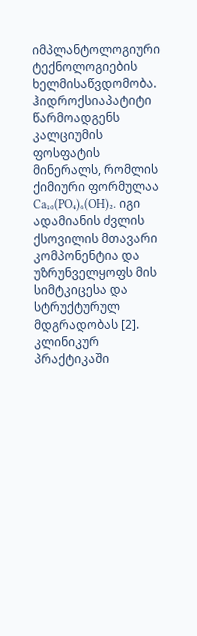იმპლანტოლოგიური ტექნოლოგიების ხელმისაწვდომობა.
ჰიდროქსიაპატიტი წარმოადგენს კალციუმის ფოსფატის მინერალს, რომლის ქიმიური ფორმულაა Ca₁₀(PO₄)₆(OH)₂. იგი ადამიანის ძვლის ქსოვილის მთავარი კომპონენტია და უზრუნველყოფს მის სიმტკიცესა და სტრუქტურულ მდგრადობას [2].
კლინიკურ პრაქტიკაში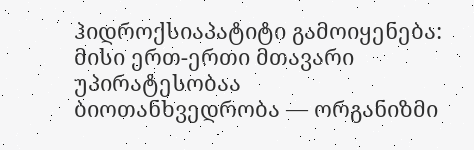ჰიდროქსიაპატიტი გამოიყენება:
მისი ერთ-ერთი მთავარი უპირატესობაა ბიოთანხვედრობა — ორგანიზმი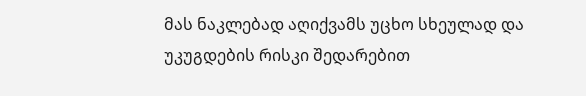მას ნაკლებად აღიქვამს უცხო სხეულად და უკუგდების რისკი შედარებით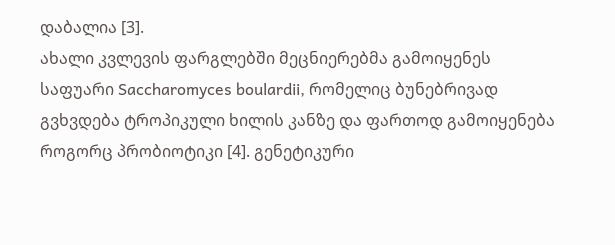დაბალია [3].
ახალი კვლევის ფარგლებში მეცნიერებმა გამოიყენეს საფუარი Saccharomyces boulardii, რომელიც ბუნებრივად გვხვდება ტროპიკული ხილის კანზე და ფართოდ გამოიყენება როგორც პრობიოტიკი [4]. გენეტიკური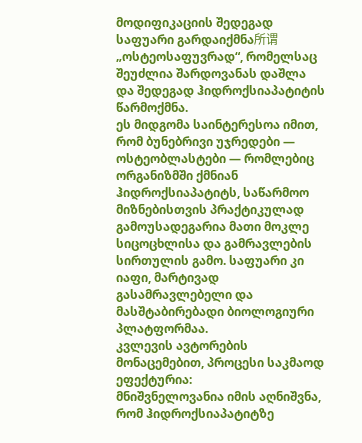მოდიფიკაციის შედეგად საფუარი გარდაიქმნა所谓 „ოსტეოსაფუვრად“, რომელსაც შეუძლია შარდოვანას დაშლა და შედეგად ჰიდროქსიაპატიტის წარმოქმნა.
ეს მიდგომა საინტერესოა იმით, რომ ბუნებრივი უჯრედები — ოსტეობლასტები — რომლებიც ორგანიზმში ქმნიან ჰიდროქსიაპატიტს, საწარმოო მიზნებისთვის პრაქტიკულად გამოუსადეგარია მათი მოკლე სიცოცხლისა და გამრავლების სირთულის გამო. საფუარი კი იაფი, მარტივად გასამრავლებელი და მასშტაბირებადი ბიოლოგიური პლატფორმაა.
კვლევის ავტორების მონაცემებით, პროცესი საკმაოდ ეფექტურია:
მნიშვნელოვანია იმის აღნიშვნა, რომ ჰიდროქსიაპატიტზე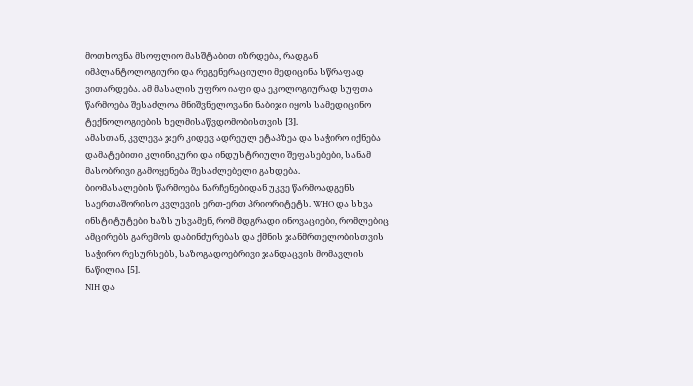მოთხოვნა მსოფლიო მასშტაბით იზრდება, რადგან იმპლანტოლოგიური და რეგენერაციული მედიცინა სწრაფად ვითარდება. ამ მასალის უფრო იაფი და ეკოლოგიურად სუფთა წარმოება შესაძლოა მნიშვნელოვანი ნაბიჯი იყოს სამედიცინო ტექნოლოგიების ხელმისაწვდომობისთვის [3].
ამასთან, კვლევა ჯერ კიდევ ადრეულ ეტაპზეა და საჭირო იქნება დამატებითი კლინიკური და ინდუსტრიული შეფასებები, სანამ მასობრივი გამოყენება შესაძლებელი გახდება.
ბიომასალების წარმოება ნარჩენებიდან უკვე წარმოადგენს საერთაშორისო კვლევის ერთ-ერთ პრიორიტეტს. WHO და სხვა ინსტიტუტები ხაზს უსვამენ, რომ მდგრადი ინოვაციები, რომლებიც ამცირებს გარემოს დაბინძურებას და ქმნის ჯანმრთელობისთვის საჭირო რესურსებს, საზოგადოებრივი ჯანდაცვის მომავლის ნაწილია [5].
NIH და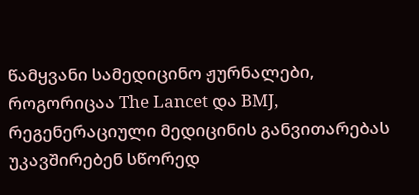წამყვანი სამედიცინო ჟურნალები, როგორიცაა The Lancet და BMJ, რეგენერაციული მედიცინის განვითარებას უკავშირებენ სწორედ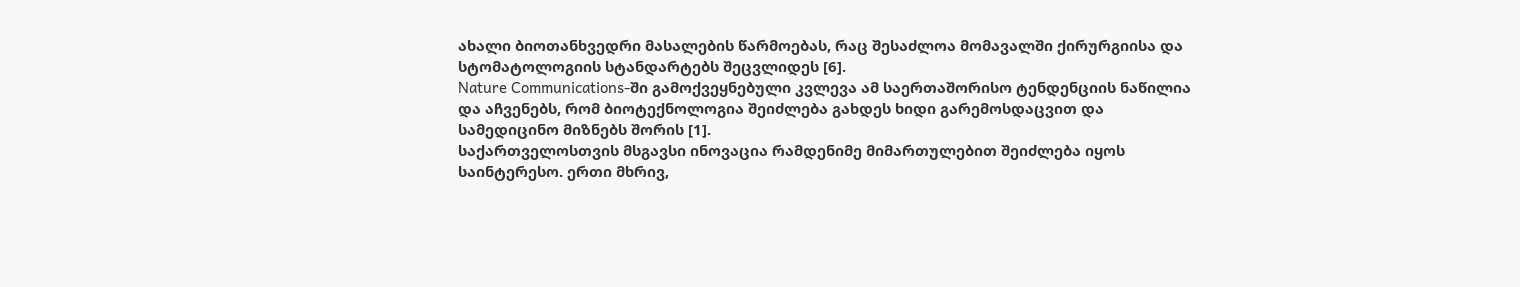ახალი ბიოთანხვედრი მასალების წარმოებას, რაც შესაძლოა მომავალში ქირურგიისა და სტომატოლოგიის სტანდარტებს შეცვლიდეს [6].
Nature Communications-ში გამოქვეყნებული კვლევა ამ საერთაშორისო ტენდენციის ნაწილია და აჩვენებს, რომ ბიოტექნოლოგია შეიძლება გახდეს ხიდი გარემოსდაცვით და სამედიცინო მიზნებს შორის [1].
საქართველოსთვის მსგავსი ინოვაცია რამდენიმე მიმართულებით შეიძლება იყოს საინტერესო. ერთი მხრივ,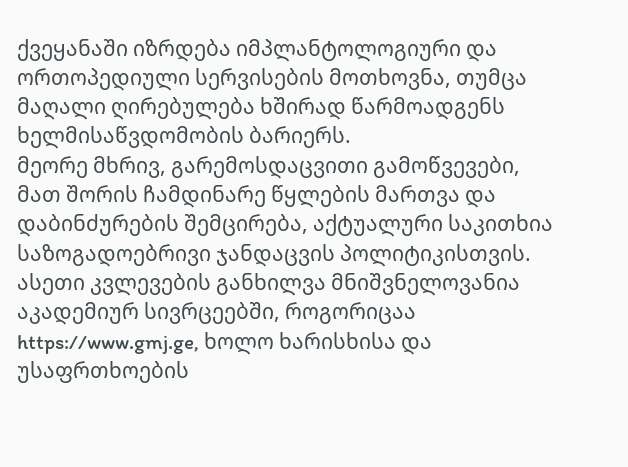ქვეყანაში იზრდება იმპლანტოლოგიური და ორთოპედიული სერვისების მოთხოვნა, თუმცა მაღალი ღირებულება ხშირად წარმოადგენს ხელმისაწვდომობის ბარიერს.
მეორე მხრივ, გარემოსდაცვითი გამოწვევები, მათ შორის ჩამდინარე წყლების მართვა და დაბინძურების შემცირება, აქტუალური საკითხია საზოგადოებრივი ჯანდაცვის პოლიტიკისთვის.
ასეთი კვლევების განხილვა მნიშვნელოვანია აკადემიურ სივრცეებში, როგორიცაა https://www.gmj.ge, ხოლო ხარისხისა და უსაფრთხოების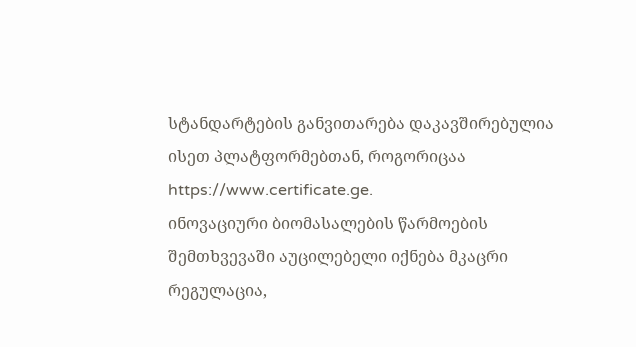სტანდარტების განვითარება დაკავშირებულია ისეთ პლატფორმებთან, როგორიცაა https://www.certificate.ge.
ინოვაციური ბიომასალების წარმოების შემთხვევაში აუცილებელი იქნება მკაცრი რეგულაცია,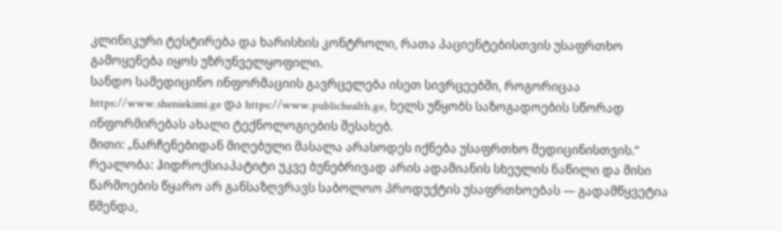კლინიკური ტესტირება და ხარისხის კონტროლი, რათა პაციენტებისთვის უსაფრთხო გამოყენება იყოს უზრუნველყოფილი.
სანდო სამედიცინო ინფორმაციის გავრცელება ისეთ სივრცეებში, როგორიცაა https://www.sheniekimi.ge და https://www.publichealth.ge, ხელს უწყობს საზოგადოების სწორად ინფორმირებას ახალი ტექნოლოგიების შესახებ.
მითი: „ნარჩენებიდან მიღებული მასალა არასოდეს იქნება უსაფრთხო მედიცინისთვის.“
რეალობა: ჰიდროქსიაპატიტი უკვე ბუნებრივად არის ადამიანის სხეულის ნაწილი და მისი წარმოების წყარო არ განსაზღვრავს საბოლოო პროდუქტის უსაფრთხოებას — გადამწყვეტია წმენდა,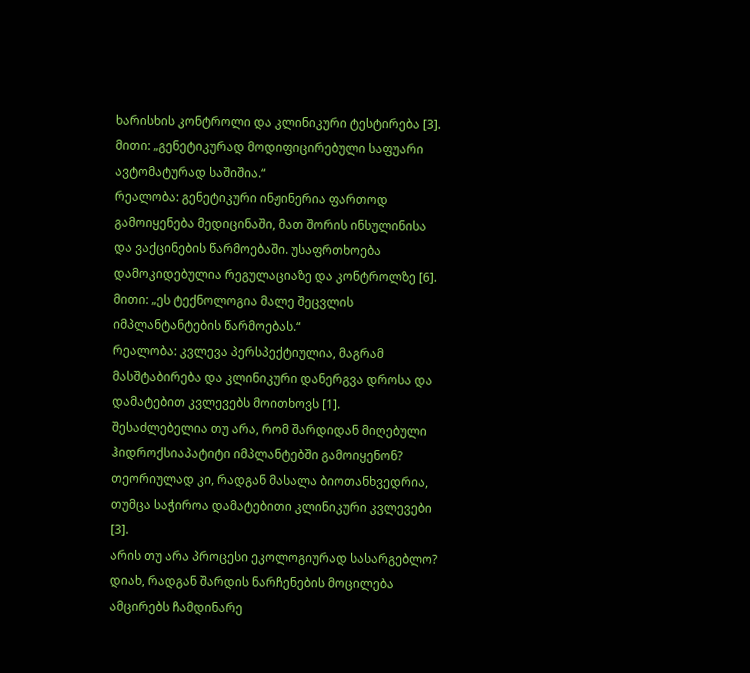ხარისხის კონტროლი და კლინიკური ტესტირება [3].
მითი: „გენეტიკურად მოდიფიცირებული საფუარი ავტომატურად საშიშია.“
რეალობა: გენეტიკური ინჟინერია ფართოდ გამოიყენება მედიცინაში, მათ შორის ინსულინისა და ვაქცინების წარმოებაში. უსაფრთხოება დამოკიდებულია რეგულაციაზე და კონტროლზე [6].
მითი: „ეს ტექნოლოგია მალე შეცვლის იმპლანტანტების წარმოებას.“
რეალობა: კვლევა პერსპექტიულია, მაგრამ მასშტაბირება და კლინიკური დანერგვა დროსა და დამატებით კვლევებს მოითხოვს [1].
შესაძლებელია თუ არა, რომ შარდიდან მიღებული ჰიდროქსიაპატიტი იმპლანტებში გამოიყენონ?
თეორიულად კი, რადგან მასალა ბიოთანხვედრია, თუმცა საჭიროა დამატებითი კლინიკური კვლევები [3].
არის თუ არა პროცესი ეკოლოგიურად სასარგებლო?
დიახ, რადგან შარდის ნარჩენების მოცილება ამცირებს ჩამდინარე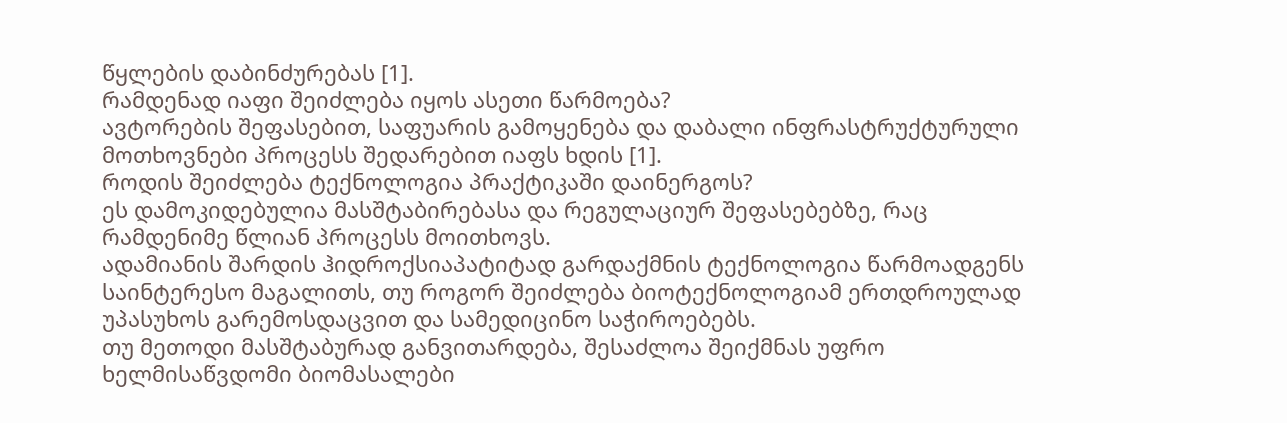წყლების დაბინძურებას [1].
რამდენად იაფი შეიძლება იყოს ასეთი წარმოება?
ავტორების შეფასებით, საფუარის გამოყენება და დაბალი ინფრასტრუქტურული მოთხოვნები პროცესს შედარებით იაფს ხდის [1].
როდის შეიძლება ტექნოლოგია პრაქტიკაში დაინერგოს?
ეს დამოკიდებულია მასშტაბირებასა და რეგულაციურ შეფასებებზე, რაც რამდენიმე წლიან პროცესს მოითხოვს.
ადამიანის შარდის ჰიდროქსიაპატიტად გარდაქმნის ტექნოლოგია წარმოადგენს საინტერესო მაგალითს, თუ როგორ შეიძლება ბიოტექნოლოგიამ ერთდროულად უპასუხოს გარემოსდაცვით და სამედიცინო საჭიროებებს.
თუ მეთოდი მასშტაბურად განვითარდება, შესაძლოა შეიქმნას უფრო ხელმისაწვდომი ბიომასალები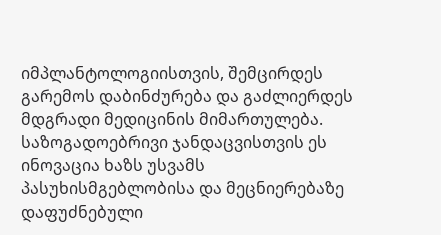იმპლანტოლოგიისთვის, შემცირდეს გარემოს დაბინძურება და გაძლიერდეს მდგრადი მედიცინის მიმართულება.
საზოგადოებრივი ჯანდაცვისთვის ეს ინოვაცია ხაზს უსვამს პასუხისმგებლობისა და მეცნიერებაზე დაფუძნებული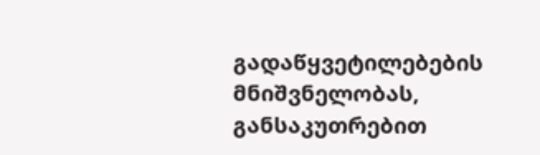გადაწყვეტილებების მნიშვნელობას, განსაკუთრებით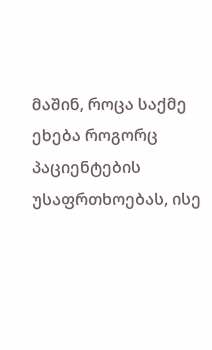მაშინ, როცა საქმე ეხება როგორც პაციენტების უსაფრთხოებას, ისე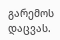გარემოს დაცვას.